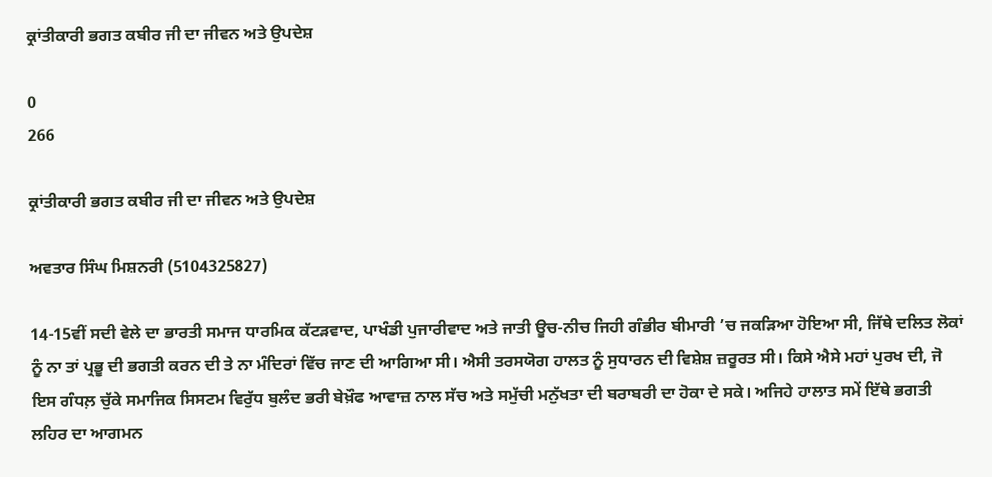ਕ੍ਰਾਂਤੀਕਾਰੀ ਭਗਤ ਕਬੀਰ ਜੀ ਦਾ ਜੀਵਨ ਅਤੇ ਉਪਦੇਸ਼

0
266

ਕ੍ਰਾਂਤੀਕਾਰੀ ਭਗਤ ਕਬੀਰ ਜੀ ਦਾ ਜੀਵਨ ਅਤੇ ਉਪਦੇਸ਼

ਅਵਤਾਰ ਸਿੰਘ ਮਿਸ਼ਨਰੀ (5104325827)

14-15ਵੀਂ ਸਦੀ ਵੇਲੇ ਦਾ ਭਾਰਤੀ ਸਮਾਜ ਧਾਰਮਿਕ ਕੱਟੜਵਾਦ, ਪਾਖੰਡੀ ਪੁਜਾਰੀਵਾਦ ਅਤੇ ਜਾਤੀ ਊਚ-ਨੀਚ ਜਿਹੀ ਗੰਭੀਰ ਬੀਮਾਰੀ ’ਚ ਜਕੜਿਆ ਹੋਇਆ ਸੀ, ਜਿੱਥੇ ਦਲਿਤ ਲੋਕਾਂ ਨੂੰ ਨਾ ਤਾਂ ਪ੍ਰਭੂ ਦੀ ਭਗਤੀ ਕਰਨ ਦੀ ਤੇ ਨਾ ਮੰਦਿਰਾਂ ਵਿੱਚ ਜਾਣ ਦੀ ਆਗਿਆ ਸੀ। ਐਸੀ ਤਰਸਯੋਗ ਹਾਲਤ ਨੂੰ ਸੁਧਾਰਨ ਦੀ ਵਿਸ਼ੇਸ਼ ਜ਼ਰੂਰਤ ਸੀ। ਕਿਸੇ ਐਸੇ ਮਹਾਂ ਪੁਰਖ ਦੀ, ਜੋ ਇਸ ਗੰਧਲ਼ ਚੁੱਕੇ ਸਮਾਜਿਕ ਸਿਸਟਮ ਵਿਰੁੱਧ ਬੁਲੰਦ ਭਰੀ ਬੇਖ਼ੌਫ ਆਵਾਜ਼ ਨਾਲ ਸੱਚ ਅਤੇ ਸਮੁੱਚੀ ਮਨੁੱਖਤਾ ਦੀ ਬਰਾਬਰੀ ਦਾ ਹੋਕਾ ਦੇ ਸਕੇ। ਅਜਿਹੇ ਹਾਲਾਤ ਸਮੇਂ ਇੱਥੇ ਭਗਤੀ ਲਹਿਰ ਦਾ ਆਗਮਨ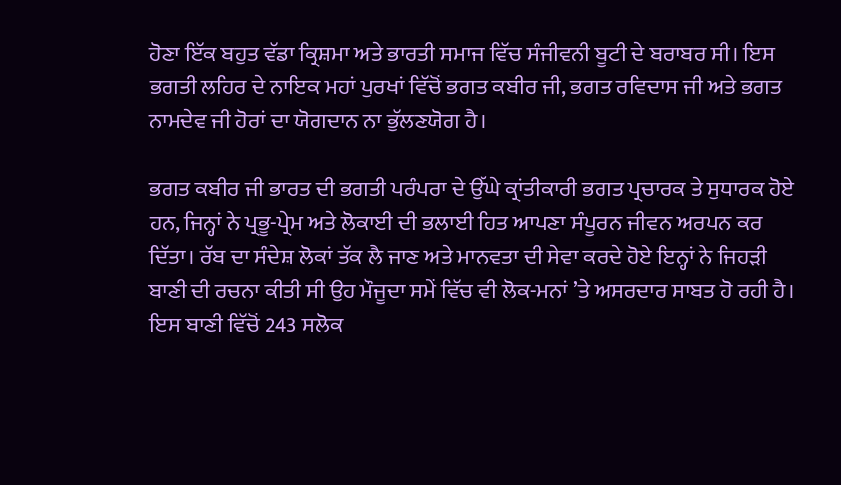ਹੋਣਾ ਇੱਕ ਬਹੁਤ ਵੱਡਾ ਕ੍ਰਿਸ਼ਮਾ ਅਤੇ ਭਾਰਤੀ ਸਮਾਜ ਵਿੱਚ ਸੰਜੀਵਨੀ ਬੂਟੀ ਦੇ ਬਰਾਬਰ ਸੀ। ਇਸ ਭਗਤੀ ਲਹਿਰ ਦੇ ਨਾਇਕ ਮਹਾਂ ਪੁਰਖਾਂ ਵਿੱਚੋਂ ਭਗਤ ਕਬੀਰ ਜੀ, ਭਗਤ ਰਵਿਦਾਸ ਜੀ ਅਤੇ ਭਗਤ ਨਾਮਦੇਵ ਜੀ ਹੋਰਾਂ ਦਾ ਯੋਗਦਾਨ ਨਾ ਭੁੱਲਣਯੋਗ ਹੈ।

ਭਗਤ ਕਬੀਰ ਜੀ ਭਾਰਤ ਦੀ ਭਗਤੀ ਪਰੰਪਰਾ ਦੇ ਉੱਘੇ ਕ੍ਰਾਂਤੀਕਾਰੀ ਭਗਤ ਪ੍ਰਚਾਰਕ ਤੇ ਸੁਧਾਰਕ ਹੋਏ ਹਨ, ਜਿਨ੍ਹਾਂ ਨੇ ਪ੍ਰਭੂ-ਪ੍ਰੇਮ ਅਤੇ ਲੋਕਾਈ ਦੀ ਭਲਾਈ ਹਿਤ ਆਪਣਾ ਸੰਪੂਰਨ ਜੀਵਨ ਅਰਪਨ ਕਰ ਦਿੱਤਾ। ਰੱਬ ਦਾ ਸੰਦੇਸ਼ ਲੋਕਾਂ ਤੱਕ ਲੈ ਜਾਣ ਅਤੇ ਮਾਨਵਤਾ ਦੀ ਸੇਵਾ ਕਰਦੇ ਹੋਏ ਇਨ੍ਹਾਂ ਨੇ ਜਿਹੜੀ ਬਾਣੀ ਦੀ ਰਚਨਾ ਕੀਤੀ ਸੀ ਉਹ ਮੌਜੂਦਾ ਸਮੇਂ ਵਿੱਚ ਵੀ ਲੋਕ-ਮਨਾਂ ’ਤੇ ਅਸਰਦਾਰ ਸਾਬਤ ਹੋ ਰਹੀ ਹੈ। ਇਸ ਬਾਣੀ ਵਿੱਚੋਂ 243 ਸਲੋਕ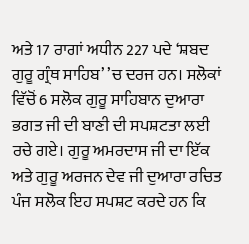ਅਤੇ 17 ਰਾਗਾਂ ਅਧੀਨ 227 ਪਦੇ ‘ਸ਼ਬਦ ਗੁਰੂ ਗ੍ਰੰਥ ਸਾਹਿਬ’ ’ਚ ਦਰਜ ਹਨ। ਸਲੋਕਾਂ ਵਿੱਚੋਂ 6 ਸਲੋਕ ਗੁਰੂ ਸਾਹਿਬਾਨ ਦੁਆਰਾ ਭਗਤ ਜੀ ਦੀ ਬਾਣੀ ਦੀ ਸਪਸ਼ਟਤਾ ਲਈ ਰਚੇ ਗਏ। ਗੁਰੂ ਅਮਰਦਾਸ ਜੀ ਦਾ ਇੱਕ ਅਤੇ ਗੁਰੂ ਅਰਜਨ ਦੇਵ ਜੀ ਦੁਆਰਾ ਰਚਿਤ ਪੰਜ ਸਲੋਕ ਇਹ ਸਪਸ਼ਟ ਕਰਦੇ ਹਨ ਕਿ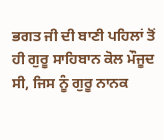ਭਗਤ ਜੀ ਦੀ ਬਾਣੀ ਪਹਿਲਾਂ ਤੋਂ ਹੀ ਗੁਰੂ ਸਾਹਿਬਾਨ ਕੋਲ ਮੌਜੂਦ ਸੀ, ਜਿਸ ਨੂੰ ਗੁਰੂ ਨਾਨਕ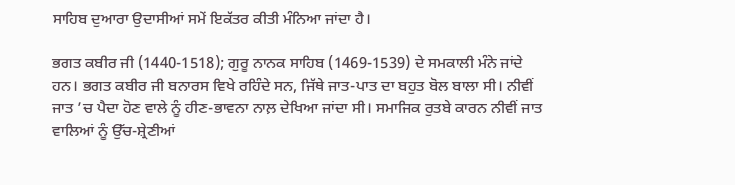ਸਾਹਿਬ ਦੁਆਰਾ ਉਦਾਸੀਆਂ ਸਮੇਂ ਇਕੱਤਰ ਕੀਤੀ ਮੰਨਿਆ ਜਾਂਦਾ ਹੈ।

ਭਗਤ ਕਬੀਰ ਜੀ (1440-1518); ਗੁਰੂ ਨਾਨਕ ਸਾਹਿਬ (1469-1539) ਦੇ ਸਮਕਾਲੀ ਮੰਨੇ ਜਾਂਦੇ ਹਨ। ਭਗਤ ਕਬੀਰ ਜੀ ਬਨਾਰਸ ਵਿਖੇ ਰਹਿੰਦੇ ਸਨ, ਜਿੱਥੇ ਜਾਤ-ਪਾਤ ਦਾ ਬਹੁਤ ਬੋਲ ਬਾਲਾ ਸੀ। ਨੀਵੀਂ ਜਾਤ ’ਚ ਪੈਦਾ ਹੋਣ ਵਾਲੇ ਨੂੰ ਹੀਣ-ਭਾਵਨਾ ਨਾਲ਼ ਦੇਖਿਆ ਜਾਂਦਾ ਸੀ। ਸਮਾਜਿਕ ਰੁਤਬੇ ਕਾਰਨ ਨੀਵੀਂ ਜਾਤ ਵਾਲਿਆਂ ਨੂੰ ਉੱਚ-ਸ਼੍ਰੇਣੀਆਂ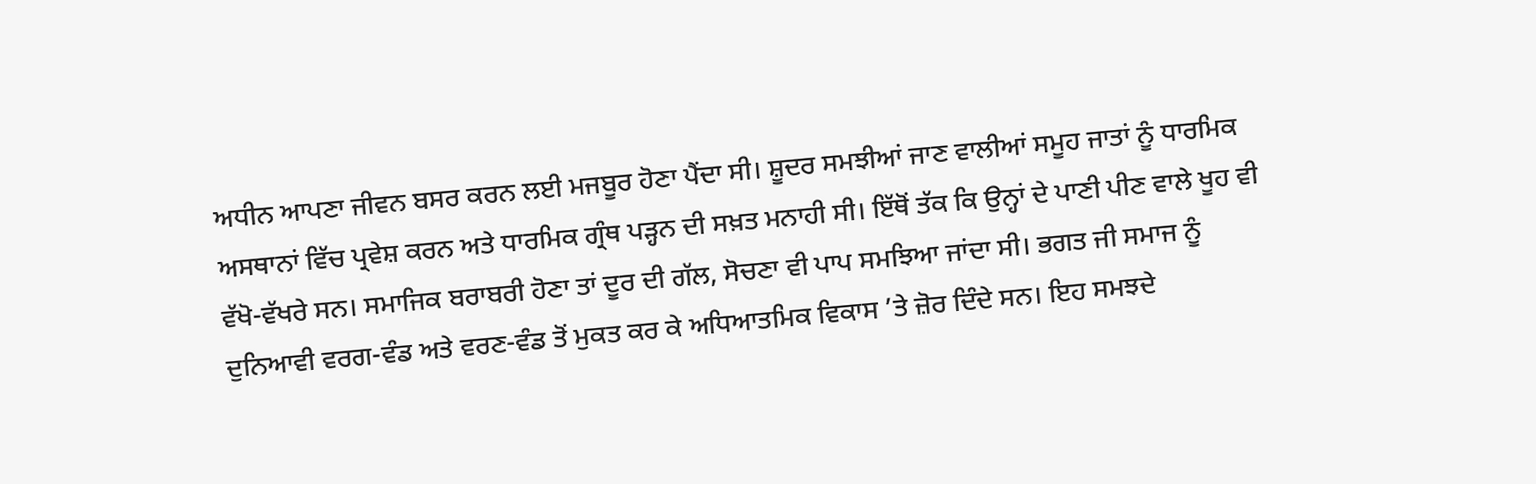ਅਧੀਨ ਆਪਣਾ ਜੀਵਨ ਬਸਰ ਕਰਨ ਲਈ ਮਜਬੂਰ ਹੋਣਾ ਪੈਂਦਾ ਸੀ। ਸ਼ੂਦਰ ਸਮਝੀਆਂ ਜਾਣ ਵਾਲੀਆਂ ਸਮੂਹ ਜਾਤਾਂ ਨੂੰ ਧਾਰਮਿਕ ਅਸਥਾਨਾਂ ਵਿੱਚ ਪ੍ਰਵੇਸ਼ ਕਰਨ ਅਤੇ ਧਾਰਮਿਕ ਗ੍ਰੰਥ ਪੜ੍ਹਨ ਦੀ ਸਖ਼ਤ ਮਨਾਹੀ ਸੀ। ਇੱਥੋਂ ਤੱਕ ਕਿ ਉਨ੍ਹਾਂ ਦੇ ਪਾਣੀ ਪੀਣ ਵਾਲੇ ਖੂਹ ਵੀ ਵੱਖੋ-ਵੱਖਰੇ ਸਨ। ਸਮਾਜਿਕ ਬਰਾਬਰੀ ਹੋਣਾ ਤਾਂ ਦੂਰ ਦੀ ਗੱਲ, ਸੋਚਣਾ ਵੀ ਪਾਪ ਸਮਝਿਆ ਜਾਂਦਾ ਸੀ। ਭਗਤ ਜੀ ਸਮਾਜ ਨੂੰ ਦੁਨਿਆਵੀ ਵਰਗ-ਵੰਡ ਅਤੇ ਵਰਣ-ਵੰਡ ਤੋਂ ਮੁਕਤ ਕਰ ਕੇ ਅਧਿਆਤਮਿਕ ਵਿਕਾਸ ’ਤੇ ਜ਼ੋਰ ਦਿੰਦੇ ਸਨ। ਇਹ ਸਮਝਦੇ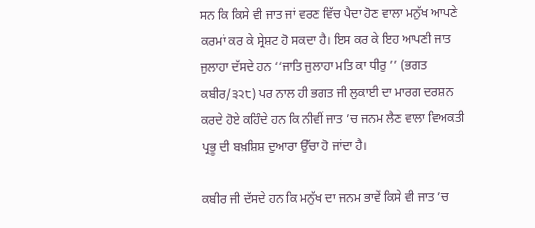ਸਨ ਕਿ ਕਿਸੇ ਵੀ ਜਾਤ ਜਾਂ ਵਰਣ ਵਿੱਚ ਪੈਦਾ ਹੋਣ ਵਾਲਾ ਮਨੁੱਖ ਆਪਣੇ ਕਰਮਾਂ ਕਰ ਕੇ ਸ੍ਰੇਸ਼ਟ ਹੋ ਸਕਦਾ ਹੈ। ਇਸ ਕਰ ਕੇ ਇਹ ਆਪਣੀ ਜਾਤ ਜੁਲਾਹਾ ਦੱਸਦੇ ਹਨ ‘‘ਜਾਤਿ ਜੁਲਾਹਾ ਮਤਿ ਕਾ ਧੀਰੁ ’’ (ਭਗਤ ਕਬੀਰ/੩੨੮) ਪਰ ਨਾਲ ਹੀ ਭਗਤ ਜੀ ਲੁਕਾਈ ਦਾ ਮਾਰਗ ਦਰਸ਼ਨ ਕਰਦੇ ਹੋਏ ਕਹਿੰਦੇ ਹਨ ਕਿ ਨੀਵੀਂ ਜਾਤ ’ਚ ਜਨਮ ਲੈਣ ਵਾਲਾ ਵਿਅਕਤੀ ਪ੍ਰਭੂ ਦੀ ਬਖ਼ਸ਼ਿਸ਼ ਦੁਆਰਾ ਉੱਚਾ ਹੋ ਜਾਂਦਾ ਹੈ।

ਕਬੀਰ ਜੀ ਦੱਸਦੇ ਹਨ ਕਿ ਮਨੁੱਖ ਦਾ ਜਨਮ ਭਾਵੇਂ ਕਿਸੇ ਵੀ ਜਾਤ ’ਚ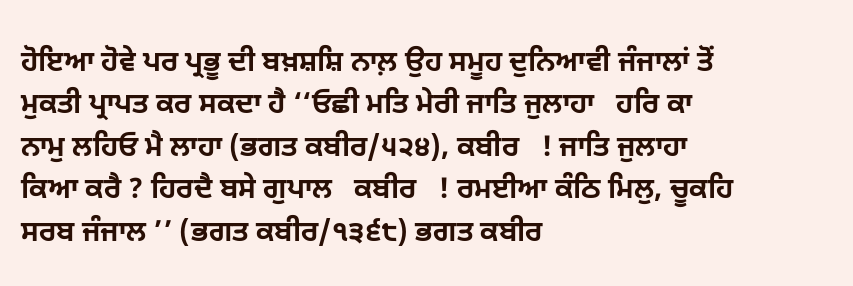ਹੋਇਆ ਹੋਵੇ ਪਰ ਪ੍ਰਭੂ ਦੀ ਬਖ਼ਸ਼ਸ਼ਿ ਨਾਲ਼ ਉਹ ਸਮੂਹ ਦੁਨਿਆਵੀ ਜੰਜਾਲਾਂ ਤੋਂ ਮੁਕਤੀ ਪ੍ਰਾਪਤ ਕਰ ਸਕਦਾ ਹੈ ‘‘ਓਛੀ ਮਤਿ ਮੇਰੀ ਜਾਤਿ ਜੁਲਾਹਾ   ਹਰਿ ਕਾ ਨਾਮੁ ਲਹਿਓ ਮੈ ਲਾਹਾ (ਭਗਤ ਕਬੀਰ/੫੨੪), ਕਬੀਰ   ! ਜਾਤਿ ਜੁਲਾਹਾ ਕਿਆ ਕਰੈ ? ਹਿਰਦੈ ਬਸੇ ਗੁਪਾਲ   ਕਬੀਰ   ! ਰਮਈਆ ਕੰਠਿ ਮਿਲੁ, ਚੂਕਹਿ ਸਰਬ ਜੰਜਾਲ ’’ (ਭਗਤ ਕਬੀਰ/੧੩੬੮) ਭਗਤ ਕਬੀਰ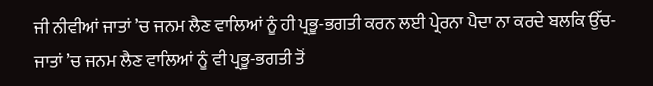ਜੀ ਨੀਵੀਆਂ ਜਾਤਾਂ ’ਚ ਜਨਮ ਲੈਣ ਵਾਲਿਆਂ ਨੂੰ ਹੀ ਪ੍ਰਭੂ-ਭਗਤੀ ਕਰਨ ਲਈ ਪ੍ਰੇਰਨਾ ਪੈਦਾ ਨਾ ਕਰਦੇ ਬਲਕਿ ਉੱਚ-ਜਾਤਾਂ ’ਚ ਜਨਮ ਲੈਣ ਵਾਲਿਆਂ ਨੂੰ ਵੀ ਪ੍ਰਭੂ-ਭਗਤੀ ਤੋਂ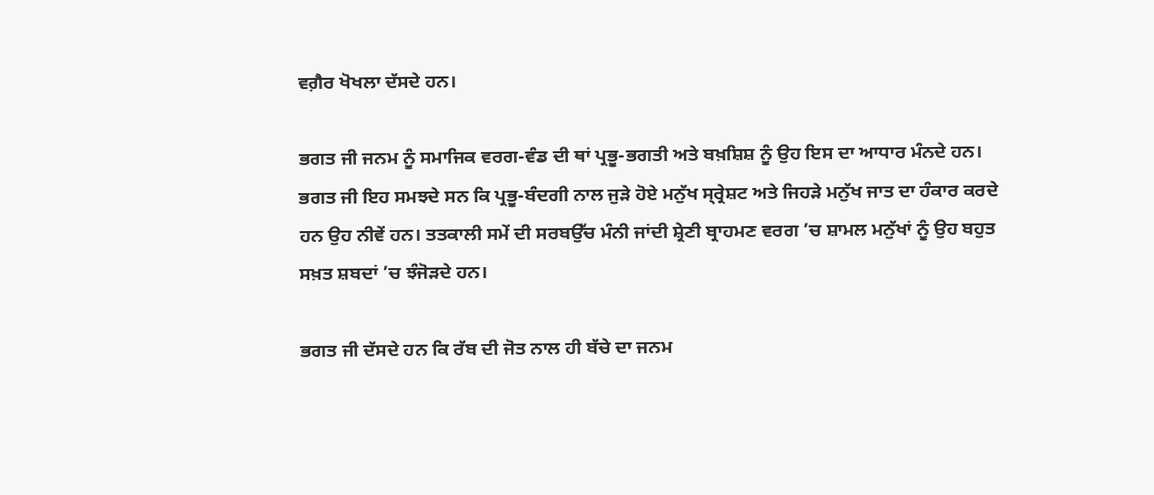ਵਗ਼ੈਰ ਖੋਖਲਾ ਦੱਸਦੇ ਹਨ।

ਭਗਤ ਜੀ ਜਨਮ ਨੂੰ ਸਮਾਜਿਕ ਵਰਗ-ਵੰਡ ਦੀ ਥਾਂ ਪ੍ਰਭੂ-ਭਗਤੀ ਅਤੇ ਬਖ਼ਸ਼ਿਸ਼ ਨੂੰ ਉਹ ਇਸ ਦਾ ਆਧਾਰ ਮੰਨਦੇ ਹਨ। ਭਗਤ ਜੀ ਇਹ ਸਮਝਦੇ ਸਨ ਕਿ ਪ੍ਰਭੂ-ਬੰਦਗੀ ਨਾਲ ਜੁੜੇ ਹੋਏ ਮਨੁੱਖ ਸ੍ਰ੍ਰੇਸ਼ਟ ਅਤੇ ਜਿਹੜੇ ਮਨੁੱਖ ਜਾਤ ਦਾ ਹੰਕਾਰ ਕਰਦੇ ਹਨ ਉਹ ਨੀਵੇਂ ਹਨ। ਤਤਕਾਲੀ ਸਮੇਂ ਦੀ ਸਰਬਉੱਚ ਮੰਨੀ ਜਾਂਦੀ ਸ਼੍ਰੇਣੀ ਬ੍ਰਾਹਮਣ ਵਰਗ ’ਚ ਸ਼ਾਮਲ ਮਨੁੱਖਾਂ ਨੂੰ ਉਹ ਬਹੁਤ ਸਖ਼ਤ ਸ਼ਬਦਾਂ ’ਚ ਝੰਜੋੜਦੇ ਹਨ।

ਭਗਤ ਜੀ ਦੱਸਦੇ ਹਨ ਕਿ ਰੱਬ ਦੀ ਜੋਤ ਨਾਲ ਹੀ ਬੱਚੇ ਦਾ ਜਨਮ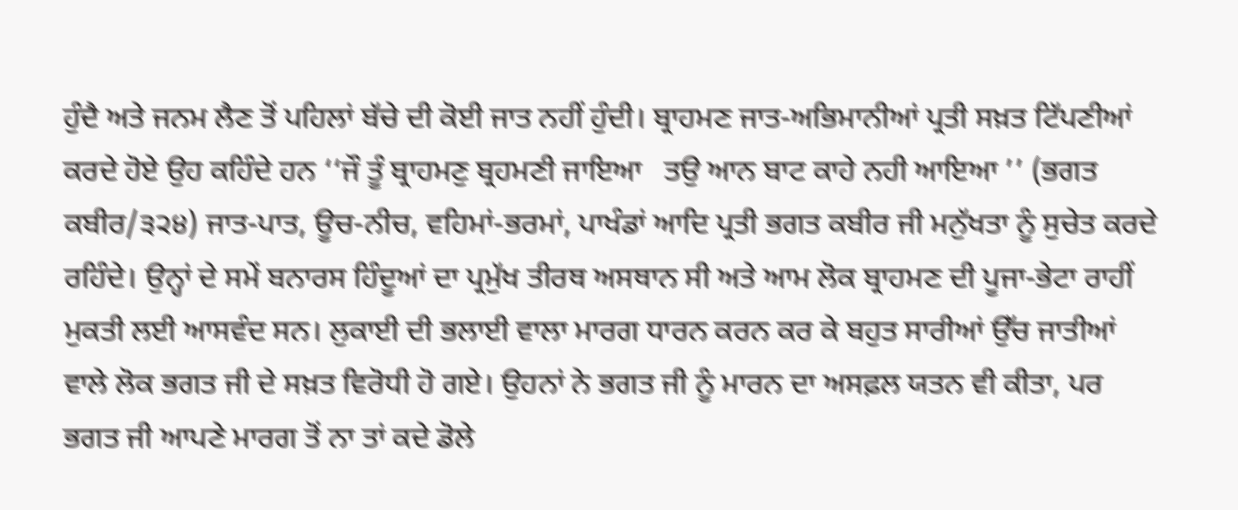ਹੁੰਦੈ ਅਤੇ ਜਨਮ ਲੈਣ ਤੋਂ ਪਹਿਲਾਂ ਬੱਚੇ ਦੀ ਕੋਈ ਜਾਤ ਨਹੀਂ ਹੁੰਦੀ। ਬ੍ਰਾਹਮਣ ਜਾਤ-ਅਭਿਮਾਨੀਆਂ ਪ੍ਰਤੀ ਸਖ਼ਤ ਟਿੱਪਣੀਆਂ ਕਰਦੇ ਹੋਏ ਉਹ ਕਹਿੰਦੇ ਹਨ ‘‘ਜੌ ਤੂੰ ਬ੍ਰਾਹਮਣੁ ਬ੍ਰਹਮਣੀ ਜਾਇਆ   ਤਉ ਆਨ ਬਾਟ ਕਾਹੇ ਨਹੀ ਆਇਆ ’’ (ਭਗਤ ਕਬੀਰ/੩੨੪) ਜਾਤ-ਪਾਤ, ਊਚ-ਨੀਚ, ਵਹਿਮਾਂ-ਭਰਮਾਂ, ਪਾਖੰਡਾਂ ਆਦਿ ਪ੍ਰਤੀ ਭਗਤ ਕਬੀਰ ਜੀ ਮਨੁੱਖਤਾ ਨੂੰ ਸੁਚੇਤ ਕਰਦੇ ਰਹਿੰਦੇ। ਉਨ੍ਹਾਂ ਦੇ ਸਮੇਂ ਬਨਾਰਸ ਹਿੰਦੂਆਂ ਦਾ ਪ੍ਰਮੁੱਖ ਤੀਰਥ ਅਸਥਾਨ ਸੀ ਅਤੇ ਆਮ ਲੋਕ ਬ੍ਰਾਹਮਣ ਦੀ ਪੂਜਾ-ਭੇਟਾ ਰਾਹੀਂ ਮੁਕਤੀ ਲਈ ਆਸਵੰਦ ਸਨ। ਲੁਕਾਈ ਦੀ ਭਲਾਈ ਵਾਲਾ ਮਾਰਗ ਧਾਰਨ ਕਰਨ ਕਰ ਕੇ ਬਹੁਤ ਸਾਰੀਆਂ ਉੱਚ ਜਾਤੀਆਂ ਵਾਲੇ ਲੋਕ ਭਗਤ ਜੀ ਦੇ ਸਖ਼ਤ ਵਿਰੋਧੀ ਹੋ ਗਏ। ਉਹਨਾਂ ਨੇ ਭਗਤ ਜੀ ਨੂੰ ਮਾਰਨ ਦਾ ਅਸਫ਼ਲ ਯਤਨ ਵੀ ਕੀਤਾ, ਪਰ ਭਗਤ ਜੀ ਆਪਣੇ ਮਾਰਗ ਤੋਂ ਨਾ ਤਾਂ ਕਦੇ ਡੋਲੇ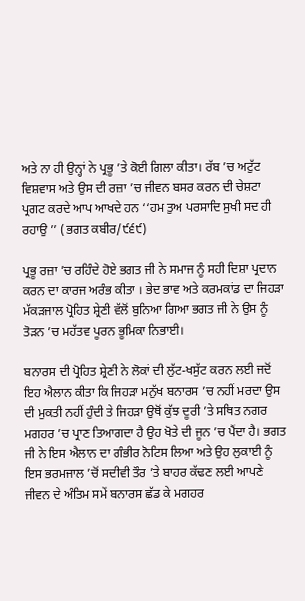ਅਤੇ ਨਾ ਹੀ ਉਨ੍ਹਾਂ ਨੇ ਪ੍ਰਭੂ ’ਤੇ ਕੋਈ ਗਿਲਾ ਕੀਤਾ। ਰੱਬ ’ਚ ਅਟੁੱਟ ਵਿਸ਼ਵਾਸ ਅਤੇ ਉਸ ਦੀ ਰਜ਼ਾ ’ਚ ਜੀਵਨ ਬਸਰ ਕਰਨ ਦੀ ਚੇਸ਼ਟਾ ਪ੍ਰਗਟ ਕਰਦੇ ਆਪ ਆਖਦੇ ਹਨ ‘‘ਹਮ ਤੁਅ ਪਰਸਾਦਿ ਸੁਖੀ ਸਦ ਹੀ ਰਹਾਉ ’’ (ਭਗਤ ਕਬੀਰ/੯੬੯)

ਪ੍ਰਭੂ ਰਜ਼ਾ ’ਚ ਰਹਿੰਦੇ ਹੋਏ ਭਗਤ ਜੀ ਨੇ ਸਮਾਜ ਨੂੰ ਸਹੀ ਦਿਸ਼ਾ ਪ੍ਰਦਾਨ ਕਰਨ ਦਾ ਕਾਰਜ ਅਰੰਭ ਕੀਤਾ । ਭੇਦ ਭਾਵ ਅਤੇ ਕਰਮਕਾਂਡ ਦਾ ਜਿਹੜਾ ਮੱਕੜਜਾਲ ਪ੍ਰੋਹਿਤ ਸ਼੍ਰੇਣੀ ਵੱਲੋਂ ਬੁਨਿਆ ਗਿਆ ਭਗਤ ਜੀ ਨੇ ਉਸ ਨੂੰ ਤੋੜਨ ’ਚ ਮਹੱਤਵ ਪੂਰਨ ਭੂਮਿਕਾ ਨਿਭਾਈ।

ਬਨਾਰਸ ਦੀ ਪ੍ਰੋਹਿਤ ਸ਼੍ਰੇਣੀ ਨੇ ਲੋਕਾਂ ਦੀ ਲੁੱਟ-ਖਸੁੱਟ ਕਰਨ ਲਈ ਜਦੋਂ ਇਹ ਐਲਾਨ ਕੀਤਾ ਕਿ ਜਿਹੜਾ ਮਨੁੱਖ ਬਨਾਰਸ ’ਚ ਨਹੀਂ ਮਰਦਾ ਉਸ ਦੀ ਮੁਕਤੀ ਨਹੀਂ ਹੁੰਦੀ ਤੇ ਜਿਹੜਾ ਉਥੋਂ ਕੁੱਝ ਦੂਰੀ ’ਤੇ ਸਥਿਤ ਨਗਰ ਮਗਹਰ ’ਚ ਪ੍ਰਾਣ ਤਿਆਗਦਾ ਹੈ ਉਹ ਖੋਤੇ ਦੀ ਜੂਨ ’ਚ ਪੈਂਦਾ ਹੈ। ਭਗਤ ਜੀ ਨੇ ਇਸ ਐਲਾਨ ਦਾ ਗੰਭੀਰ ਨੋਟਿਸ ਲਿਆ ਅਤੇ ਉਹ ਲੁਕਾਈ ਨੂੰ ਇਸ ਭਰਮਜਾਲ ’ਚੋਂ ਸਦੀਵੀ ਤੌਰ ’ਤੇ ਬਾਹਰ ਕੱਢਣ ਲਈ ਆਪਣੇ ਜੀਵਨ ਦੇ ਅੰਤਿਮ ਸਮੇਂ ਬਨਾਰਸ ਛੱਡ ਕੇ ਮਗਹਰ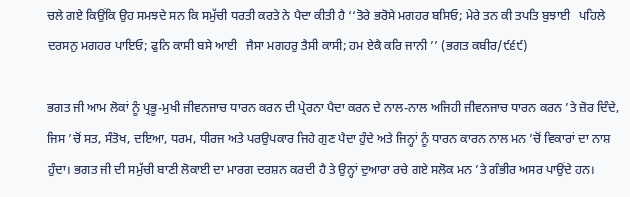ਚਲੇ ਗਏ ਕਿਉਂਕਿ ਉਹ ਸਮਝਦੇ ਸਨ ਕਿ ਸਮੁੱਚੀ ਧਰਤੀ ਕਰਤੇ ਨੇ ਪੈਦਾ ਕੀਤੀ ਹੈ ‘‘ਤੋਰੇ ਭਰੋਸੇ ਮਗਹਰ ਬਸਿਓ; ਮੇਰੇ ਤਨ ਕੀ ਤਪਤਿ ਬੁਝਾਈ   ਪਹਿਲੇ ਦਰਸਨੁ ਮਗਹਰ ਪਾਇਓ; ਫੁਨਿ ਕਾਸੀ ਬਸੇ ਆਈ   ਜੈਸਾ ਮਗਹਰੁ ਤੈਸੀ ਕਾਸੀ; ਹਮ ਏਕੈ ਕਰਿ ਜਾਨੀ ’’ (ਭਗਤ ਕਬੀਰ/੯੬੯)

ਭਗਤ ਜੀ ਆਮ ਲੋਕਾਂ ਨੂੰ ਪ੍ਰਭੂ-ਮੁਖੀ ਜੀਵਨਜਾਚ ਧਾਰਨ ਕਰਨ ਦੀ ਪ੍ਰੇਰਨਾ ਪੈਦਾ ਕਰਨ ਦੇ ਨਾਲ-ਨਾਲ ਅਜਿਹੀ ਜੀਵਨਜਾਚ ਧਾਰਨ ਕਰਨ ’ਤੇ ਜ਼ੋਰ ਦਿੰਦੇ, ਜਿਸ ’ਚੋਂ ਸਤ, ਸੰਤੋਖ, ਦਇਆ, ਧਰਮ, ਧੀਰਜ ਅਤੇ ਪਰਉਪਕਾਰ ਜਿਹੇ ਗੁਣ ਪੈਦਾ ਹੁੰਦੇ ਅਤੇ ਜਿਨ੍ਹਾਂ ਨੂੰ ਧਾਰਨ ਕਾਰਨ ਨਾਲ ਮਨ ’ਚੋਂ ਵਿਕਾਰਾਂ ਦਾ ਨਾਸ਼ ਹੁੰਦਾ। ਭਗਤ ਜੀ ਦੀ ਸਮੁੱਚੀ ਬਾਣੀ ਲੋਕਾਈ ਦਾ ਮਾਰਗ ਦਰਸ਼ਨ ਕਰਦੀ ਹੈ ਤੇ ਉਨ੍ਹਾਂ ਦੁਆਰਾ ਰਚੇ ਗਏ ਸਲੋਕ ਮਨ ’ਤੇ ਗੰਭੀਰ ਅਸਰ ਪਾਉਂਦੇ ਹਨ।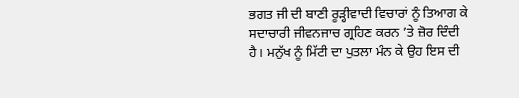ਭਗਤ ਜੀ ਦੀ ਬਾਣੀ ਰੂੜ੍ਹੀਵਾਦੀ ਵਿਚਾਰਾਂ ਨੂੰ ਤਿਆਗ ਕੇ ਸਦਾਚਾਰੀ ਜੀਵਨਜਾਚ ਗ੍ਰਹਿਣ ਕਰਨ ’ਤੇ ਜ਼ੋਰ ਦਿੰਦੀ ਹੈ। ਮਨੁੱਖ ਨੂੰ ਮਿੱਟੀ ਦਾ ਪੁਤਲਾ ਮੰਨ ਕੇ ਉਹ ਇਸ ਦੀ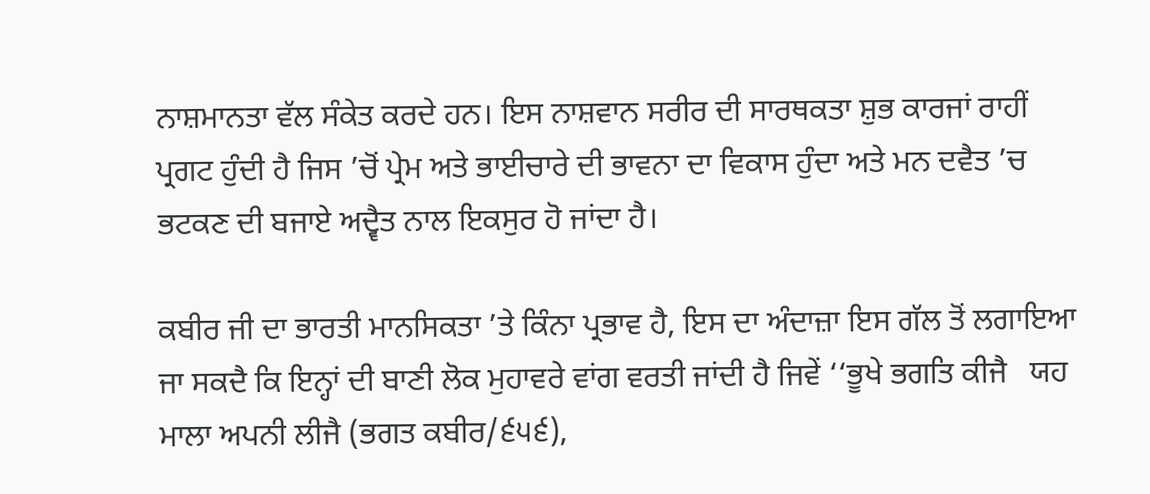ਨਾਸ਼ਮਾਨਤਾ ਵੱਲ ਸੰਕੇਤ ਕਰਦੇ ਹਨ। ਇਸ ਨਾਸ਼ਵਾਨ ਸਰੀਰ ਦੀ ਸਾਰਥਕਤਾ ਸ਼ੁਭ ਕਾਰਜਾਂ ਰਾਹੀਂ ਪ੍ਰਗਟ ਹੁੰਦੀ ਹੈ ਜਿਸ ’ਚੋਂ ਪ੍ਰੇਮ ਅਤੇ ਭਾਈਚਾਰੇ ਦੀ ਭਾਵਨਾ ਦਾ ਵਿਕਾਸ ਹੁੰਦਾ ਅਤੇ ਮਨ ਦਵੈਤ ’ਚ ਭਟਕਣ ਦੀ ਬਜਾਏ ਅਦ੍ਵੈਤ ਨਾਲ ਇਕਸੁਰ ਹੋ ਜਾਂਦਾ ਹੈ।

ਕਬੀਰ ਜੀ ਦਾ ਭਾਰਤੀ ਮਾਨਸਿਕਤਾ ’ਤੇ ਕਿੰਨਾ ਪ੍ਰਭਾਵ ਹੈ, ਇਸ ਦਾ ਅੰਦਾਜ਼ਾ ਇਸ ਗੱਲ ਤੋਂ ਲਗਾਇਆ ਜਾ ਸਕਦੈ ਕਿ ਇਨ੍ਹਾਂ ਦੀ ਬਾਣੀ ਲੋਕ ਮੁਹਾਵਰੇ ਵਾਂਗ ਵਰਤੀ ਜਾਂਦੀ ਹੈ ਜਿਵੇਂ ‘‘ਭੂਖੇ ਭਗਤਿ ਕੀਜੈ   ਯਹ ਮਾਲਾ ਅਪਨੀ ਲੀਜੈ (ਭਗਤ ਕਬੀਰ/੬੫੬),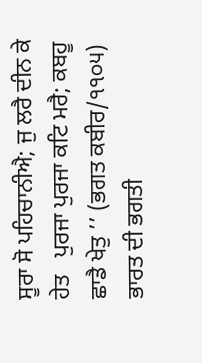ਸੂਰਾ ਸੋ ਪਹਿਚਾਨੀਐ; ਜੁ ਲਰੈ ਦੀਨ ਕੇ ਹੇਤ   ਪੁਰਜਾ ਪੁਰਜਾ ਕਟਿ ਮਰੈ; ਕਬਹੂ ਛਾਡੈ ਖੇਤੁ ’’ (ਭਗਤ ਕਬੀਰ/੧੧੦੫) ਭਾਰਤ ਦੀ ਭਗਤੀ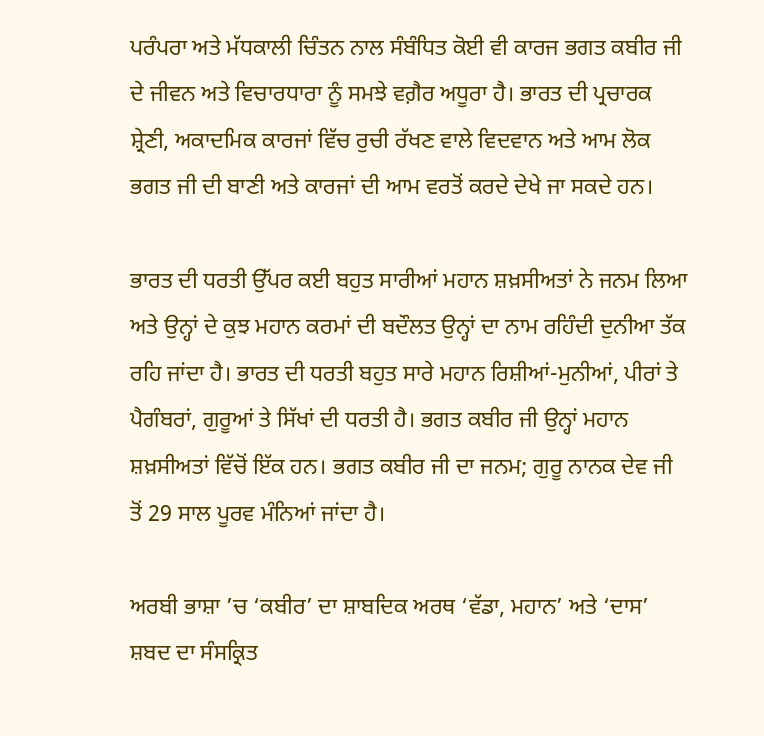ਪਰੰਪਰਾ ਅਤੇ ਮੱਧਕਾਲੀ ਚਿੰਤਨ ਨਾਲ ਸੰਬੰਧਿਤ ਕੋਈ ਵੀ ਕਾਰਜ ਭਗਤ ਕਬੀਰ ਜੀ ਦੇ ਜੀਵਨ ਅਤੇ ਵਿਚਾਰਧਾਰਾ ਨੂੰ ਸਮਝੇ ਵਗ਼ੈਰ ਅਧੂਰਾ ਹੈ। ਭਾਰਤ ਦੀ ਪ੍ਰਚਾਰਕ ਸ਼੍ਰੇਣੀ, ਅਕਾਦਮਿਕ ਕਾਰਜਾਂ ਵਿੱਚ ਰੁਚੀ ਰੱਖਣ ਵਾਲੇ ਵਿਦਵਾਨ ਅਤੇ ਆਮ ਲੋਕ ਭਗਤ ਜੀ ਦੀ ਬਾਣੀ ਅਤੇ ਕਾਰਜਾਂ ਦੀ ਆਮ ਵਰਤੋਂ ਕਰਦੇ ਦੇਖੇ ਜਾ ਸਕਦੇ ਹਨ।

ਭਾਰਤ ਦੀ ਧਰਤੀ ਉੱਪਰ ਕਈ ਬਹੁਤ ਸਾਰੀਆਂ ਮਹਾਨ ਸ਼ਖ਼ਸੀਅਤਾਂ ਨੇ ਜਨਮ ਲਿਆ ਅਤੇ ਉਨ੍ਹਾਂ ਦੇ ਕੁਝ ਮਹਾਨ ਕਰਮਾਂ ਦੀ ਬਦੌਲਤ ਉਨ੍ਹਾਂ ਦਾ ਨਾਮ ਰਹਿੰਦੀ ਦੁਨੀਆ ਤੱਕ ਰਹਿ ਜਾਂਦਾ ਹੈ। ਭਾਰਤ ਦੀ ਧਰਤੀ ਬਹੁਤ ਸਾਰੇ ਮਹਾਨ ਰਿਸ਼ੀਆਂ-ਮੁਨੀਆਂ, ਪੀਰਾਂ ਤੇ ਪੈਗੰਬਰਾਂ, ਗੁਰੂਆਂ ਤੇ ਸਿੱਖਾਂ ਦੀ ਧਰਤੀ ਹੈ। ਭਗਤ ਕਬੀਰ ਜੀ ਉਨ੍ਹਾਂ ਮਹਾਨ ਸ਼ਖ਼ਸੀਅਤਾਂ ਵਿੱਚੋਂ ਇੱਕ ਹਨ। ਭਗਤ ਕਬੀਰ ਜੀ ਦਾ ਜਨਮ; ਗੁਰੂ ਨਾਨਕ ਦੇਵ ਜੀ ਤੋਂ 29 ਸਾਲ ਪੂਰਵ ਮੰਨਿਆਂ ਜਾਂਦਾ ਹੈ।

ਅਰਬੀ ਭਾਸ਼ਾ ’ਚ ‘ਕਬੀਰ’ ਦਾ ਸ਼ਾਬਦਿਕ ਅਰਥ ‘ਵੱਡਾ, ਮਹਾਨ’ ਅਤੇ ‘ਦਾਸ’ ਸ਼ਬਦ ਦਾ ਸੰਸਕ੍ਰਿਤ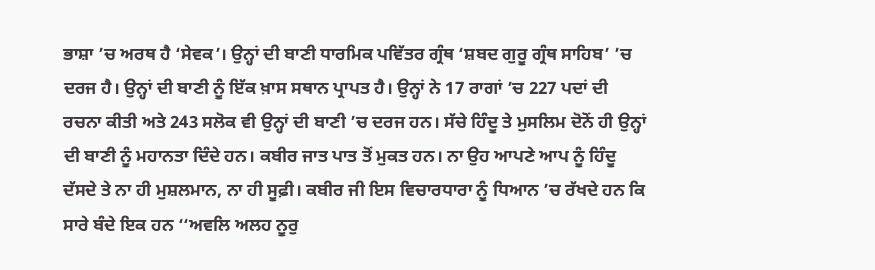ਭਾਸ਼ਾ ’ਚ ਅਰਥ ਹੈ ‘ਸੇਵਕ’। ਉਨ੍ਹਾਂ ਦੀ ਬਾਣੀ ਧਾਰਮਿਕ ਪਵਿੱਤਰ ਗ੍ਰੰਥ ‘ਸ਼ਬਦ ਗੁਰੂ ਗ੍ਰੰਥ ਸਾਹਿਬ’ ’ਚ ਦਰਜ ਹੈ। ਉਨ੍ਹਾਂ ਦੀ ਬਾਣੀ ਨੂੰ ਇੱਕ ਖ਼ਾਸ ਸਥਾਨ ਪ੍ਰਾਪਤ ਹੈ। ਉਨ੍ਹਾਂ ਨੇ 17 ਰਾਗਾਂ ’ਚ 227 ਪਦਾਂ ਦੀ ਰਚਨਾ ਕੀਤੀ ਅਤੇ 243 ਸਲੋਕ ਵੀ ਉਨ੍ਹਾਂ ਦੀ ਬਾਣੀ ’ਚ ਦਰਜ ਹਨ। ਸੱਚੇ ਹਿੰਦੂ ਤੇ ਮੁਸਲਿਮ ਦੋਨੋਂ ਹੀ ਉਨ੍ਹਾਂ ਦੀ ਬਾਣੀ ਨੂੰ ਮਹਾਨਤਾ ਦਿੰਦੇ ਹਨ। ਕਬੀਰ ਜਾਤ ਪਾਤ ਤੋਂ ਮੁਕਤ ਹਨ। ਨਾ ਉਹ ਆਪਣੇ ਆਪ ਨੂੰ ਹਿੰਦੂ ਦੱਸਦੇ ਤੇ ਨਾ ਹੀ ਮੁਸ਼ਲਮਾਨ, ਨਾ ਹੀ ਸੂਫ਼ੀ। ਕਬੀਰ ਜੀ ਇਸ ਵਿਚਾਰਧਾਰਾ ਨੂੰ ਧਿਆਨ ’ਚ ਰੱਖਦੇ ਹਨ ਕਿ ਸਾਰੇ ਬੰਦੇ ਇਕ ਹਨ ‘‘ਅਵਲਿ ਅਲਹ ਨੂਰੁ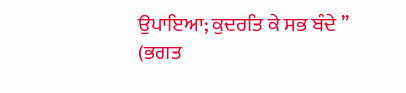ਉਪਾਇਆ; ਕੁਦਰਤਿ ਕੇ ਸਭ ਬੰਦੇ ’’ (ਭਗਤ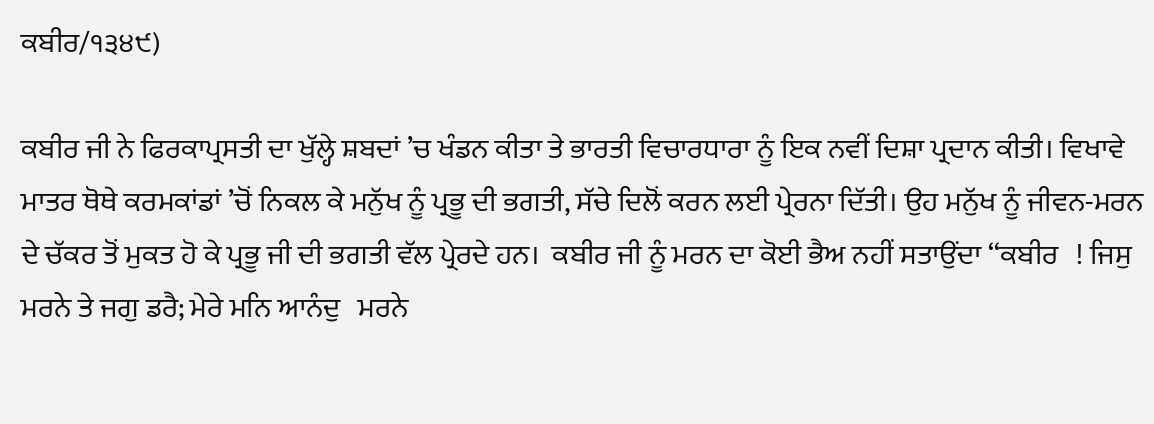ਕਬੀਰ/੧੩੪੯)

ਕਬੀਰ ਜੀ ਨੇ ਫਿਰਕਾਪ੍ਰਸਤੀ ਦਾ ਖੁੱਲ੍ਹੇ ਸ਼ਬਦਾਂ ’ਚ ਖੰਡਨ ਕੀਤਾ ਤੇ ਭਾਰਤੀ ਵਿਚਾਰਧਾਰਾ ਨੂੰ ਇਕ ਨਵੀਂ ਦਿਸ਼ਾ ਪ੍ਰਦਾਨ ਕੀਤੀ। ਵਿਖਾਵੇ ਮਾਤਰ ਥੋਥੇ ਕਰਮਕਾਂਡਾਂ ’ਚੋਂ ਨਿਕਲ ਕੇ ਮਨੁੱਖ ਨੂੰ ਪ੍ਰਭੂ ਦੀ ਭਗਤੀ, ਸੱਚੇ ਦਿਲੋਂ ਕਰਨ ਲਈ ਪ੍ਰੇਰਨਾ ਦਿੱਤੀ। ਉਹ ਮਨੁੱਖ ਨੂੰ ਜੀਵਨ-ਮਰਨ ਦੇ ਚੱਕਰ ਤੋਂ ਮੁਕਤ ਹੋ ਕੇ ਪ੍ਰਭੂ ਜੀ ਦੀ ਭਗਤੀ ਵੱਲ ਪ੍ਰੇਰਦੇ ਹਨ।  ਕਬੀਰ ਜੀ ਨੂੰ ਮਰਨ ਦਾ ਕੋਈ ਭੈਅ ਨਹੀਂ ਸਤਾਉਂਦਾ ‘‘ਕਬੀਰ   ! ਜਿਸੁ ਮਰਨੇ ਤੇ ਜਗੁ ਡਰੈ; ਮੇਰੇ ਮਨਿ ਆਨੰਦੁ   ਮਰਨੇ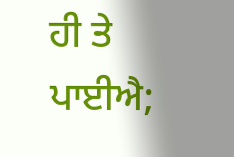ਹੀ ਤੇ ਪਾਈਐ;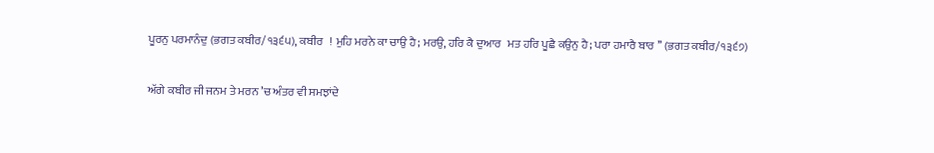ਪੂਰਨੁ ਪਰਮਾਨੰਦੁ (ਭਗਤ ਕਬੀਰ/੧੩੬੫), ਕਬੀਰ   ! ਮੁਹਿ ਮਰਨੇ ਕਾ ਚਾਉ ਹੈ; ਮਰਉ, ਹਰਿ ਕੈ ਦੁਆਰ   ਮਤ ਹਰਿ ਪੂਛੈ ਕਉਨੁ ਹੈ; ਪਰਾ ਹਮਾਰੈ ਬਾਰ ’’ (ਭਗਤ ਕਬੀਰ/੧੩੬੭)

ਅੱਗੇ ਕਬੀਰ ਜੀ ਜਨਮ ਤੇ ਮਰਨ ’ਚ ਅੰਤਰ ਵੀ ਸਮਝਾਂਦੇ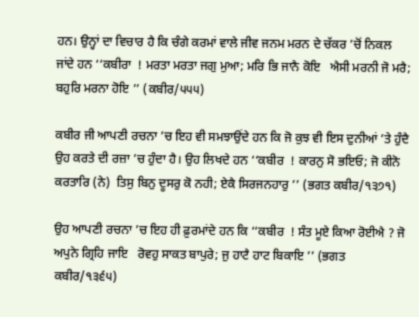ਹਨ। ਉਨ੍ਹਾਂ ਦਾ ਵਿਚਾਰ ਹੈ ਕਿ ਚੰਗੇ ਕਰਮਾਂ ਵਾਲੇ ਜੀਵ ਜਨਮ ਮਰਨ ਦੇ ਚੱਕਰ ’ਚੋਂ ਨਿਕਲ ਜਾਂਦੇ ਹਨ ‘‘ਕਬੀਰਾ  ! ਮਰਤਾ ਮਰਤਾ ਜਗੁ ਮੁਆ; ਮਰਿ ਭਿ ਜਾਨੈ ਕੋਇ   ਐਸੀ ਮਰਨੀ ਜੋ ਮਰੈ; ਬਹੁਰਿ ਮਰਨਾ ਹੋਇ ’’ (ਕਬੀਰ/੫੫੫)

ਕਬੀਰ ਜੀ ਆਪਣੀ ਰਚਨਾ ’ਚ ਇਹ ਵੀ ਸਮਝਾਉਂਦੇ ਹਨ ਕਿ ਜੋ ਕੁਝ ਵੀ ਇਸ ਦੁਨੀਆਂ ’ਤੇ ਹੁੰਦੈ ਉਹ ਕਰਤੇ ਦੀ ਰਜ਼ਾ ’ਚ ਹੁੰਦਾ ਹੈ। ਉਹ ਲਿਖਦੇ ਹਨ ‘‘ਕਬੀਰ  ! ਕਾਰਨੁ ਸੋ ਭਇਓ; ਜੋ ਕੀਨੋ ਕਰਤਾਰਿ (ਨੇ)  ਤਿਸੁ ਬਿਨੁ ਦੂਸਰੁ ਕੋ ਨਹੀ; ਏਕੈ ਸਿਰਜਨਹਾਰੁ ’’ (ਭਗਤ ਕਬੀਰ/੧੩੭੧)

ਉਹ ਆਪਣੀ ਰਚਨਾ ’ਚ ਇਹ ਹੀ ਫ਼ੁਰਮਾਂਦੇ ਹਨ ਕਿ ‘‘ਕਬੀਰ  ! ਸੰਤ ਮੂਏ ਕਿਆ ਰੋਈਐ ? ਜੋ ਅਪੁਨੇ ਗ੍ਰਿਹਿ ਜਾਇ   ਰੋਵਹੁ ਸਾਕਤ ਬਾਪੁਰੇ; ਜੁ ਹਾਟੈ ਹਾਟ ਬਿਕਾਇ ’’ (ਭਗਤ ਕਬੀਰ/੧੩੬੫)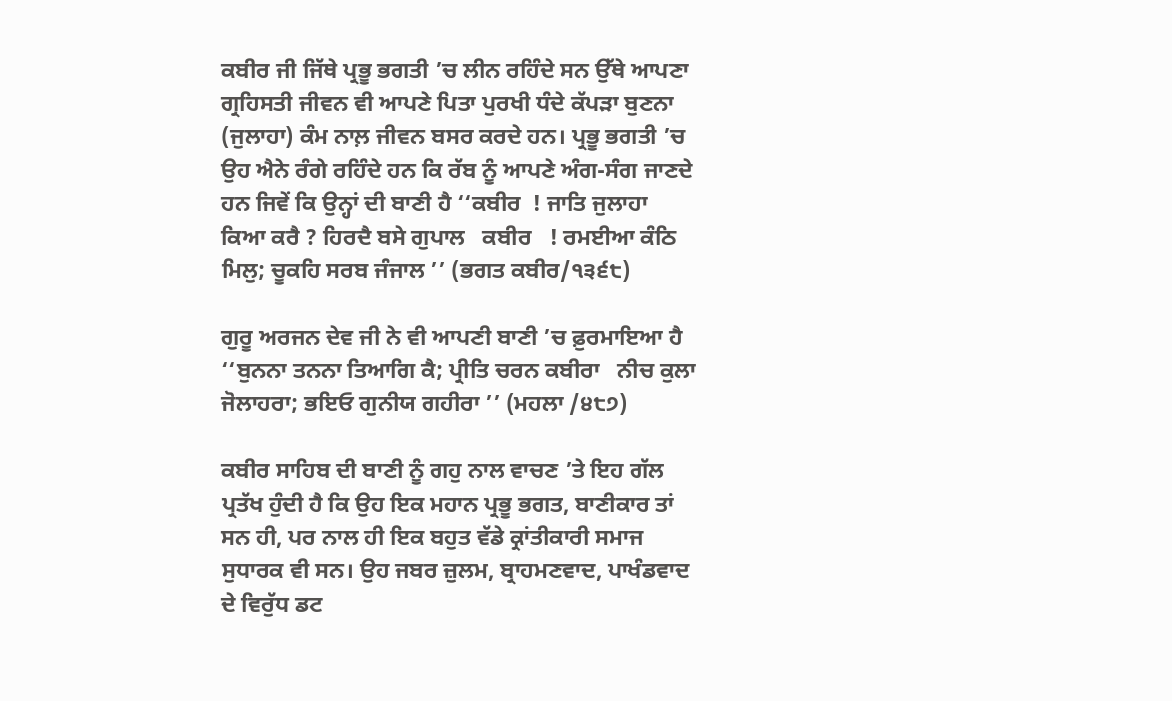ਕਬੀਰ ਜੀ ਜਿੱਥੇ ਪ੍ਰਭੂ ਭਗਤੀ ’ਚ ਲੀਨ ਰਹਿੰਦੇ ਸਨ ਉੱਥੇ ਆਪਣਾ ਗ੍ਰਹਿਸਤੀ ਜੀਵਨ ਵੀ ਆਪਣੇ ਪਿਤਾ ਪੁਰਖੀ ਧੰਦੇ ਕੱਪੜਾ ਬੁਣਨਾ (ਜੁਲਾਹਾ) ਕੰਮ ਨਾਲ਼ ਜੀਵਨ ਬਸਰ ਕਰਦੇ ਹਨ। ਪ੍ਰਭੂ ਭਗਤੀ ’ਚ ਉਹ ਐਨੇ ਰੰਗੇ ਰਹਿੰਦੇ ਹਨ ਕਿ ਰੱਬ ਨੂੰ ਆਪਣੇ ਅੰਗ-ਸੰਗ ਜਾਣਦੇ ਹਨ ਜਿਵੇਂ ਕਿ ਉਨ੍ਹਾਂ ਦੀ ਬਾਣੀ ਹੈ ‘‘ਕਬੀਰ  ! ਜਾਤਿ ਜੁਲਾਹਾ ਕਿਆ ਕਰੈ ? ਹਿਰਦੈ ਬਸੇ ਗੁਪਾਲ   ਕਬੀਰ   ! ਰਮਈਆ ਕੰਠਿ ਮਿਲੁ; ਚੂਕਹਿ ਸਰਬ ਜੰਜਾਲ ’’ (ਭਗਤ ਕਬੀਰ/੧੩੬੮)

ਗੁਰੂ ਅਰਜਨ ਦੇਵ ਜੀ ਨੇ ਵੀ ਆਪਣੀ ਬਾਣੀ ’ਚ ਫ਼ੁਰਮਾਇਆ ਹੈ ‘‘ਬੁਨਨਾ ਤਨਨਾ ਤਿਆਗਿ ਕੈ; ਪ੍ਰੀਤਿ ਚਰਨ ਕਬੀਰਾ   ਨੀਚ ਕੁਲਾ ਜੋਲਾਹਰਾ; ਭਇਓ ਗੁਨੀਯ ਗਹੀਰਾ ’’ (ਮਹਲਾ /੪੮੭)

ਕਬੀਰ ਸਾਹਿਬ ਦੀ ਬਾਣੀ ਨੂੰ ਗਹੁ ਨਾਲ ਵਾਚਣ ’ਤੇ ਇਹ ਗੱਲ ਪ੍ਰਤੱਖ ਹੁੰਦੀ ਹੈ ਕਿ ਉਹ ਇਕ ਮਹਾਨ ਪ੍ਰਭੂ ਭਗਤ, ਬਾਣੀਕਾਰ ਤਾਂ ਸਨ ਹੀ, ਪਰ ਨਾਲ ਹੀ ਇਕ ਬਹੁਤ ਵੱਡੇ ਕ੍ਰਾਂਤੀਕਾਰੀ ਸਮਾਜ ਸੁਧਾਰਕ ਵੀ ਸਨ। ਉਹ ਜਬਰ ਜ਼ੁਲਮ, ਬ੍ਰਾਹਮਣਵਾਦ, ਪਾਖੰਡਵਾਦ ਦੇ ਵਿਰੁੱਧ ਡਟ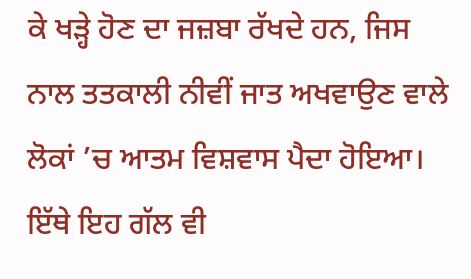ਕੇ ਖੜ੍ਹੇ ਹੋਣ ਦਾ ਜਜ਼ਬਾ ਰੱਖਦੇ ਹਨ, ਜਿਸ ਨਾਲ ਤਤਕਾਲੀ ਨੀਵੀਂ ਜਾਤ ਅਖਵਾਉਣ ਵਾਲੇ ਲੋਕਾਂ ’ਚ ਆਤਮ ਵਿਸ਼ਵਾਸ ਪੈਦਾ ਹੋਇਆ। ਇੱਥੇ ਇਹ ਗੱਲ ਵੀ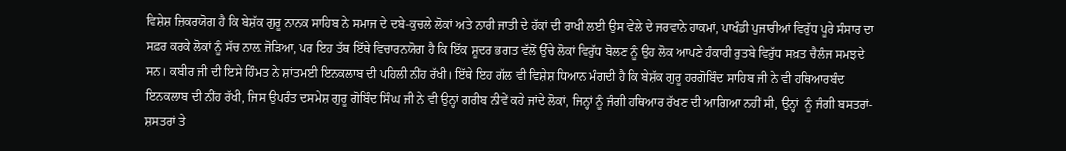ਵਿਸ਼ੇਸ਼ ਜ਼ਿਕਰਯੋਗ ਹੈ ਕਿ ਬੇਸ਼ੱਕ ਗੁਰੂ ਨਾਨਕ ਸਾਹਿਬ ਨੇ ਸਮਾਜ ਦੇ ਦਬੇ-ਕੁਚਲੇ ਲੋਕਾਂ ਅਤੇ ਨਾਰੀ ਜਾਤੀ ਦੇ ਹੱਕਾਂ ਦੀ ਰਾਖੀ ਲਈ ਉਸ ਵੇਲੇ ਦੇ ਜਰਵਾਨੇ ਹਾਕਮਾਂ, ਪਾਖੰਡੀ ਪੁਜਾਰੀਆਂ ਵਿਰੁੱਧ ਪੂਰੇ ਸੰਸਾਰ ਦਾ ਸਫ਼ਰ ਕਰਕੇ ਲੋਕਾਂ ਨੂੰ ਸੱਚ ਨਾਲ਼ ਜੋੜਿਆ, ਪਰ ਇਹ ਤੱਥ ਇੱਥੇ ਵਿਚਾਰਨਯੋਗ ਹੈ ਕਿ ਇੱਕ ਸ਼ੂਦਰ ਭਗਤ ਵੱਲੋਂ ਉੱਚੇ ਲੋਕਾਂ ਵਿਰੁੱਧ ਬੋਲਣ ਨੂੰ ਉਹ ਲੋਕ ਆਪਣੇ ਹੰਕਾਰੀ ਰੁਤਬੇ ਵਿਰੁੱਧ ਸਖ਼ਤ ਚੈਲੰਜ ਸਮਝਦੇ ਸਨ। ਕਬੀਰ ਜੀ ਦੀ ਇਸੇ ਹਿੰਮਤ ਨੇ ਸ਼ਾਂਤਮਈ ਇਨਕਲਾਬ ਦੀ ਪਹਿਲੀ ਨੀਂਹ ਰੱਖੀ। ਇੱਥੇ ਇਹ ਗੱਲ ਵੀ ਵਿਸ਼ੇਸ਼ ਧਿਆਨ ਮੰਗਦੀ ਹੈ ਕਿ ਬੇਸ਼ੱਕ ਗੁਰੂ ਹਰਗੋਬਿੰਦ ਸਾਹਿਬ ਜੀ ਨੇ ਵੀ ਹਥਿਆਰਬੰਦ ਇਨਕਲਾਬ ਦੀ ਨੀਂਹ ਰੱਖੀ, ਜਿਸ ਉਪਰੰਤ ਦਸਮੇਸ਼ ਗੁਰੂ ਗੋਬਿੰਦ ਸਿੰਘ ਜੀ ਨੇ ਵੀ ਉਨ੍ਹਾਂ ਗਰੀਬ ਨੀਵੇਂ ਕਹੇ ਜਾਂਦੇ ਲੋਕਾਂ, ਜਿਨ੍ਹਾਂ ਨੂੰ ਜੰਗੀ ਹਥਿਆਰ ਰੱਖਣ ਦੀ ਆਗਿਆ ਨਹੀਂ ਸੀ, ਉਨ੍ਹਾਂ  ਨੂੰ ਜੰਗੀ ਬਸਤਰਾਂ-ਸ਼ਸਤਰਾਂ ਤੇ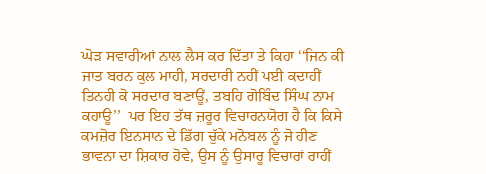ਘੋੜ ਸਵਾਰੀਆਂ ਨਾਲ ਲੈਸ ਕਰ ਦਿੱਤਾ ਤੇ ਕਿਹਾ ‘‘ਜਿਨ ਕੀ ਜਾਤ ਬਰਨ ਕੁਲ ਮਾਹੀ, ਸਰਦਾਰੀ ਨਹੀਂ ਪਈ ਕਦਾਹੀਂ ਤਿਨਹੀ ਕੋ ਸਰਦਾਰ ਬਣਾਊਂ, ਤਬਹਿ ਗੋਬਿੰਦ ਸਿੰਘ ਨਾਮ ਕਹਾਊ’’  ਪਰ ਇਹ ਤੱਥ ਜ਼ਰੂਰ ਵਿਚਾਰਨਯੋਗ ਹੈ ਕਿ ਕਿਸੇ ਕਮਜ਼ੋਰ ਇਨਸਾਨ ਦੇ ਡਿੱਗ ਚੁੱਕੇ ਮਨੋਬਲ ਨੂੰ ਜੋ ਹੀਣ ਭਾਵਨਾ ਦਾ ਸ਼ਿਕਾਰ ਹੋਵੇ, ਉਸ ਨੂੰ ਉਸਾਰੂ ਵਿਚਾਰਾਂ ਰਾਹੀਂ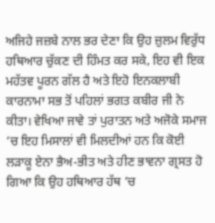ਅਜਿਹੇ ਜਜ਼ਬੇ ਨਾਲ ਭਰ ਦੇਣਾ ਕਿ ਉਹ ਜ਼ੁਲਮ ਵਿਰੁੱਧ ਹਥਿਆਰ ਚੁੱਕਣ ਦੀ ਹਿੰਮਤ ਕਰ ਸਕੇ, ਇਹ ਵੀ ਇਕ ਮਹੱਤਵ ਪੂਰਨ ਗੱਲ ਹੈ ਅਤੇ ਇਹੋ ਇਨਕਲਾਬੀ ਕਾਰਨਾਮਾ ਸਭ ਤੋਂ ਪਹਿਲਾਂ ਭਗਤ ਕਬੀਰ ਜੀ ਨੇ ਕੀਤਾ। ਵੇਖਿਆ ਜਾਵੇ ਤਾਂ ਪੁਰਾਤਨ ਅਤੇ ਅਜੋਕੇ ਸਮਾਜ ’ਚ ਇਹ ਮਿਸਾਲਾਂ ਵੀ ਮਿਲਦੀਆਂ ਹਨ ਕਿ ਕੋਈ ਲੜਾਕੂ ਏਨਾ ਭੈਅ-ਭੀਤ ਅਤੇ ਹੀਣ ਭਾਵਨਾ ਗ੍ਰਸਤ ਹੋ ਗਿਆ ਕਿ ਉਹ ਹਥਿਆਰ ਹੱਥ ’ਚ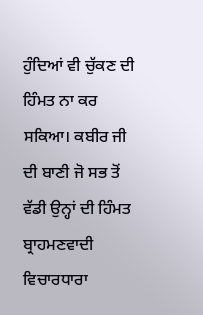ਹੁੰਦਿਆਂ ਵੀ ਚੁੱਕਣ ਦੀ ਹਿੰਮਤ ਨਾ ਕਰ ਸਕਿਆ। ਕਬੀਰ ਜੀ ਦੀ ਬਾਣੀ ਜੋ ਸਭ ਤੋਂ ਵੱਡੀ ਉਨ੍ਹਾਂ ਦੀ ਹਿੰਮਤ ਬ੍ਰਾਹਮਣਵਾਦੀ ਵਿਚਾਰਧਾਰਾ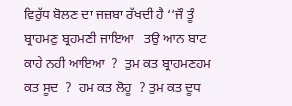ਵਿਰੁੱਧ ਬੋਲਣ ਦਾ ਜਜ਼ਬਾ ਰੱਖਦੀ ਹੈ ‘‘ਜੌ ਤੂੰ ਬ੍ਰਾਹਮਣੁ ਬ੍ਰਹਮਣੀ ਜਾਇਆ   ਤਉ ਆਨ ਬਾਟ ਕਾਹੇ ਨਹੀ ਆਇਆ  ?  ਤੁਮ ਕਤ ਬ੍ਰਾਹਮਣਹਮ ਕਤ ਸੂਦ  ?  ਹਮ ਕਤ ਲੋਹੂ  ? ਤੁਮ ਕਤ ਦੂਧ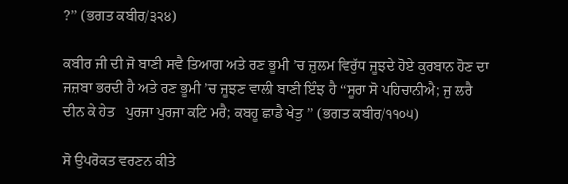?’’ (ਭਗਤ ਕਬੀਰ/੩੨੪)

ਕਬੀਰ ਜੀ ਦੀ ਜੋ ਬਾਣੀ ਸਵੈ ਤਿਆਗ ਅਤੇ ਰਣ ਭੂਮੀ ’ਚ ਜ਼ੁਲਮ ਵਿਰੁੱਧ ਜੂਝਦੇ ਹੋਏ ਕੁਰਬਾਨ ਹੋਣ ਦਾ ਜਜ਼ਬਾ ਭਰਦੀ ਹੈ ਅਤੇ ਰਣ ਭੂਮੀ ’ਚ ਜੂਝਣ ਵਾਲੀ ਬਾਣੀ ਇੰਝ ਹੈ ‘‘ਸੂਰਾ ਸੋ ਪਹਿਚਾਨੀਐ; ਜੁ ਲਰੈ ਦੀਨ ਕੇ ਹੇਤ   ਪੁਰਜਾ ਪੁਰਜਾ ਕਟਿ ਮਰੈ; ਕਬਹੂ ਛਾਡੈ ਖੇਤੁ ’’ (ਭਗਤ ਕਬੀਰ/੧੧੦੫)

ਸੋ ਉਪਰੋਕਤ ਵਰਣਨ ਕੀਤੇ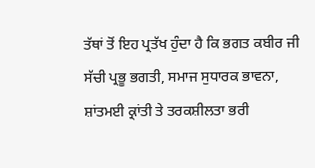ਤੱਥਾਂ ਤੋਂ ਇਹ ਪ੍ਰਤੱਖ ਹੁੰਦਾ ਹੈ ਕਿ ਭਗਤ ਕਬੀਰ ਜੀ ਸੱਚੀ ਪ੍ਰਭੂ ਭਗਤੀ, ਸਮਾਜ ਸੁਧਾਰਕ ਭਾਵਨਾ, ਸ਼ਾਂਤਮਈ ਕ੍ਰਾਂਤੀ ਤੇ ਤਰਕਸ਼ੀਲਤਾ ਭਰੀ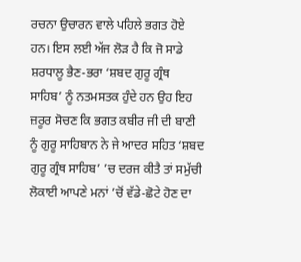ਰਚਨਾ ਉਚਾਰਨ ਵਾਲੇ ਪਹਿਲੇ ਭਗਤ ਹੋਏ ਹਨ। ਇਸ ਲਈ ਅੱਜ ਲੋੜ ਹੈ ਕਿ ਜੋ ਸਾਡੇ ਸ਼ਰਧਾਲੂ ਭੈਣ-ਭਰਾ ‘ਸ਼ਬਦ ਗੁਰੂ ਗ੍ਰੰਥ ਸਾਹਿਬ’ ਨੂੰ ਨਤਮਸਤਕ ਹੁੰਦੇ ਹਨ ਉਹ ਇਹ ਜ਼ਰੂਰ ਸੋਚਣ ਕਿ ਭਗਤ ਕਬੀਰ ਜੀ ਦੀ ਬਾਣੀ ਨੂੰ ਗੁਰੂ ਸਾਹਿਬਾਨ ਨੇ ਜੇ ਆਦਰ ਸਹਿਤ ‘ਸ਼ਬਦ ਗੁਰੂ ਗ੍ਰੰਥ ਸਾਹਿਬ’ ’ਚ ਦਰਜ ਕੀਤੈ ਤਾਂ ਸਮੁੱਚੀ ਲੋਕਾਈ ਆਪਣੇ ਮਨਾਂ ’ਚੋਂ ਵੱਡੇ-ਛੋਟੇ ਹੋਣ ਦਾ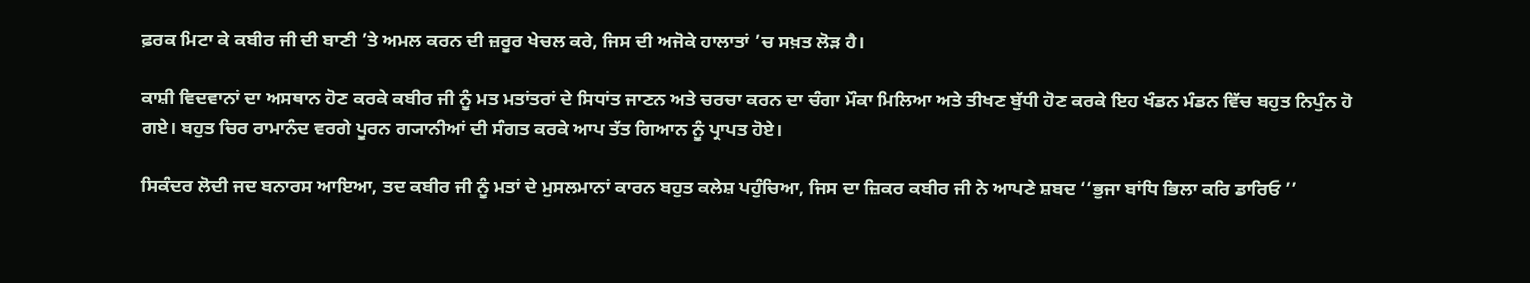ਫ਼ਰਕ ਮਿਟਾ ਕੇ ਕਬੀਰ ਜੀ ਦੀ ਬਾਣੀ ’ਤੇ ਅਮਲ ਕਰਨ ਦੀ ਜ਼ਰੂਰ ਖੇਚਲ ਕਰੇ, ਜਿਸ ਦੀ ਅਜੋਕੇ ਹਾਲਾਤਾਂ ’ਚ ਸਖ਼ਤ ਲੋੜ ਹੈ।

ਕਾਸ਼ੀ ਵਿਦਵਾਨਾਂ ਦਾ ਅਸਥਾਨ ਹੋਣ ਕਰਕੇ ਕਬੀਰ ਜੀ ਨੂੰ ਮਤ ਮਤਾਂਤਰਾਂ ਦੇ ਸਿਧਾਂਤ ਜਾਣਨ ਅਤੇ ਚਰਚਾ ਕਰਨ ਦਾ ਚੰਗਾ ਮੌਕਾ ਮਿਲਿਆ ਅਤੇ ਤੀਖਣ ਬੁੱਧੀ ਹੋਣ ਕਰਕੇ ਇਹ ਖੰਡਨ ਮੰਡਨ ਵਿੱਚ ਬਹੁਤ ਨਿਪੁੰਨ ਹੋ ਗਏ। ਬਹੁਤ ਚਿਰ ਰਾਮਾਨੰਦ ਵਰਗੇ ਪੂਰਨ ਗ੍ਯਾਨੀਆਂ ਦੀ ਸੰਗਤ ਕਰਕੇ ਆਪ ਤੱਤ ਗਿਆਨ ਨੂੰ ਪ੍ਰਾਪਤ ਹੋਏ।

ਸਿਕੰਦਰ ਲੋਦੀ ਜਦ ਬਨਾਰਸ ਆਇਆ, ਤਦ ਕਬੀਰ ਜੀ ਨੂੰ ਮਤਾਂ ਦੇ ਮੁਸਲਮਾਨਾਂ ਕਾਰਨ ਬਹੁਤ ਕਲੇਸ਼ ਪਹੁੰਚਿਆ, ਜਿਸ ਦਾ ਜ਼ਿਕਰ ਕਬੀਰ ਜੀ ਨੇ ਆਪਣੇ ਸ਼ਬਦ ‘‘ਭੁਜਾ ਬਾਂਧਿ ਭਿਲਾ ਕਰਿ ਡਾਰਿਓ ’’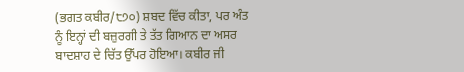(ਭਗਤ ਕਬੀਰ/੮੭੦) ਸ਼ਬਦ ਵਿੱਚ ਕੀਤਾ, ਪਰ ਅੰਤ ਨੂੰ ਇਨ੍ਹਾਂ ਦੀ ਬਜ਼ੁਰਗੀ ਤੇ ਤੱਤ ਗਿਆਨ ਦਾ ਅਸਰ ਬਾਦਸ਼ਾਹ ਦੇ ਚਿੱਤ ਉੱਪਰ ਹੋਇਆ। ਕਬੀਰ ਜੀ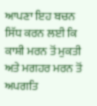ਆਪਣਾ ਇਹ ਬਚਨ ਸਿੱਧ ਕਰਨ ਲਈ ਕਿ ਕਾਸ਼ੀ ਮਰਨ ਤੋਂ ਮੁਕਤੀ ਅਤੇ ਮਗਹਰ ਮਰਨ ਤੋਂ ਅਪਗਤਿ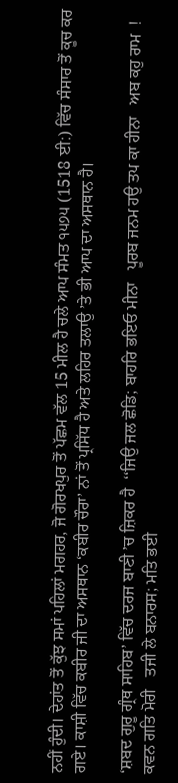ਨਹੀਂ ਹੁੰਦੀ। ਦੇਹਾਂਤ ਤੋਂ ਕੁੱਝ ਸਮਾਂ ਪਹਿਲਾਂ ਮਗਹਰ, ਜੋ ਗੋਰਖਪੁਰ ਤੋਂ ਪੱਛਮ ਵੱਲ 15 ਮੀਲ ਹੈ ਚਲੇ ਆਪ ਸੰਮਤ ੧੫੭੫ (1518 ਈ:) ਵਿੱਚ ਸੰਸਾਰ ਤੋਂ ਕੂਚ ਕਰ ਗਏ। ਕਾਸ਼ੀ ਵਿੱਚ ਕਬੀਰ ਜੀ ਦਾ ਅਸਥਾਨ ‘ਕਬੀਰ ਚੌਰਾ’ ਨਾਂ ਤੋਂ ਪ੍ਰਸਿੱਧ ਹੈ ਅਤੇ ਲਹਿਰ ਤਲਾਉ ’ਤੇ ਭੀ ਆਪ ਦਾ ਅਸਥਾਨ ਹੈ।

‘ਸ਼ਬਦ ਗੁਰੂ ਗ੍ਰੰਥ ਸਾਹਿਬ’ ਵਿੱਚ ਦਰਜ ਬਾਣੀ ’ਚ ਜ਼ਿਕਰ ਹੈ  ‘‘ਜਿਉ ਜਲ ਛੋਡਿ; ਬਾਹਰਿ ਭਇਓ ਮੀਨਾ   ਪੂਰਬ ਜਨਮ ਹਉ ਤਪ ਕਾ ਹੀਨਾ   ਅਬ ਕਹੁ ਰਾਮ  ! ਕਵਨ ਗਤਿ ਮੋਰੀ   ਤਜੀ ਲੇ ਬਨਾਰਸ; ਮਤਿ ਭਈ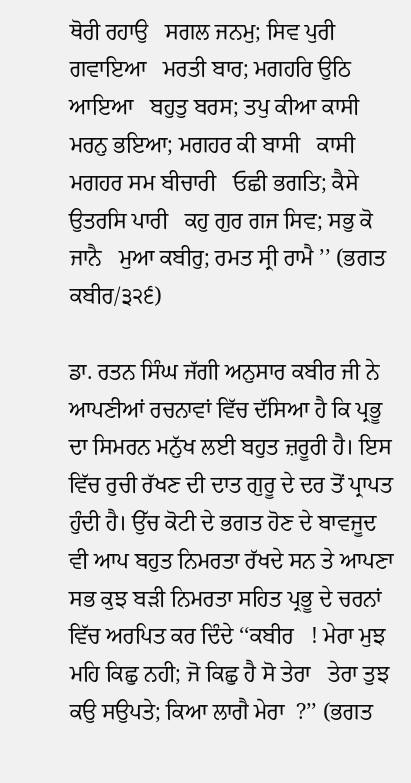ਥੋਰੀ ਰਹਾਉ   ਸਗਲ ਜਨਮੁ; ਸਿਵ ਪੁਰੀ ਗਵਾਇਆ   ਮਰਤੀ ਬਾਰ; ਮਗਹਰਿ ਉਠਿ ਆਇਆ   ਬਹੁਤੁ ਬਰਸ; ਤਪੁ ਕੀਆ ਕਾਸੀ   ਮਰਨੁ ਭਇਆ; ਮਗਹਰ ਕੀ ਬਾਸੀ   ਕਾਸੀ ਮਗਹਰ ਸਮ ਬੀਚਾਰੀ   ਓਛੀ ਭਗਤਿ; ਕੈਸੇ ਉਤਰਸਿ ਪਾਰੀ   ਕਹੁ ਗੁਰ ਗਜ ਸਿਵ; ਸਭੁ ਕੋ ਜਾਨੈ   ਮੁਆ ਕਬੀਰੁ; ਰਮਤ ਸ੍ਰੀ ਰਾਮੈ ’’ (ਭਗਤ ਕਬੀਰ/੩੨੬)

ਡਾ. ਰਤਨ ਸਿੰਘ ਜੱਗੀ ਅਨੁਸਾਰ ਕਬੀਰ ਜੀ ਨੇ ਆਪਣੀਆਂ ਰਚਨਾਵਾਂ ਵਿੱਚ ਦੱਸਿਆ ਹੈ ਕਿ ਪ੍ਰਭੂ ਦਾ ਸਿਮਰਨ ਮਨੁੱਖ ਲਈ ਬਹੁਤ ਜ਼ਰੂਰੀ ਹੈ। ਇਸ ਵਿੱਚ ਰੁਚੀ ਰੱਖਣ ਦੀ ਦਾਤ ਗੁਰੂ ਦੇ ਦਰ ਤੋਂ ਪ੍ਰਾਪਤ ਹੁੰਦੀ ਹੈ। ਉੱਚ ਕੋਟੀ ਦੇ ਭਗਤ ਹੋਣ ਦੇ ਬਾਵਜੂਦ ਵੀ ਆਪ ਬਹੁਤ ਨਿਮਰਤਾ ਰੱਖਦੇ ਸਨ ਤੇ ਆਪਣਾ ਸਭ ਕੁਝ ਬੜੀ ਨਿਮਰਤਾ ਸਹਿਤ ਪ੍ਰਭੂ ਦੇ ਚਰਨਾਂ ਵਿੱਚ ਅਰਪਿਤ ਕਰ ਦਿੰਦੇ ‘‘ਕਬੀਰ   ! ਮੇਰਾ ਮੁਝ ਮਹਿ ਕਿਛੁ ਨਹੀ; ਜੋ ਕਿਛੁ ਹੈ ਸੋ ਤੇਰਾ   ਤੇਰਾ ਤੁਝ ਕਉ ਸਉਪਤੇ; ਕਿਆ ਲਾਗੈ ਮੇਰਾ  ?’’ (ਭਗਤ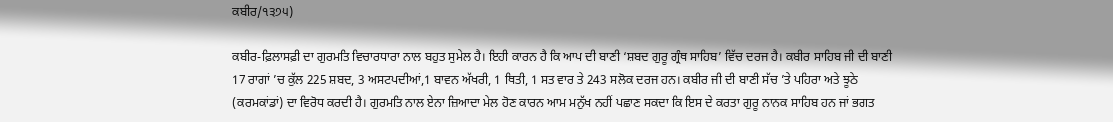ਕਬੀਰ/੧੩੭੫)

ਕਬੀਰ-ਫ਼ਿਲਾਸਫ਼ੀ ਦਾ ਗੁਰਮਤਿ ਵਿਚਾਰਧਾਰਾ ਨਾਲ ਬਹੁਤ ਸੁਮੇਲ ਹੈ। ਇਹੀ ਕਾਰਨ ਹੈ ਕਿ ਆਪ ਦੀ ਬਾਣੀ ‘ਸ਼ਬਦ ਗੁਰੂ ਗ੍ਰੰਥ ਸਾਹਿਬ’ ਵਿੱਚ ਦਰਜ ਹੈ। ਕਬੀਰ ਸਾਹਿਬ ਜੀ ਦੀ ਬਾਣੀ 17 ਰਾਗਾਂ ’ਚ ਕੁੱਲ 225 ਸ਼ਬਦ, 3 ਅਸਟਪਦੀਆਂ,1 ਬਾਵਨ ਅੱਖਰੀ, 1 ਥਿਤੀ, 1 ਸਤ ਵਾਰ ਤੇ 243 ਸਲੋਕ ਦਰਜ ਹਨ। ਕਬੀਰ ਜੀ ਦੀ ਬਾਣੀ ਸੱਚ ’ਤੇ ਪਹਿਰਾ ਅਤੇ ਝੂਠੇ (ਕਰਮਕਾਂਡਾਂ) ਦਾ ਵਿਰੋਧ ਕਰਦੀ ਹੈ। ਗੁਰਮਤਿ ਨਾਲ ਏਨਾ ਜ਼ਿਆਦਾ ਮੇਲ ਹੋਣ ਕਾਰਨ ਆਮ ਮਨੁੱਖ ਨਹੀਂ ਪਛਾਣ ਸਕਦਾ ਕਿ ਇਸ ਦੇ ਕਰਤਾ ਗੁਰੂ ਨਾਨਕ ਸਾਹਿਬ ਹਨ ਜਾਂ ਭਗਤ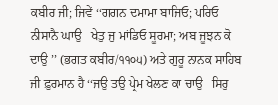ਕਬੀਰ ਜੀ; ਜਿਵੇਂ ‘‘ਗਗਨ ਦਮਾਮਾ ਬਾਜਿਓ; ਪਰਿਓ ਨੀਸਾਨੈ ਘਾਉ   ਖੇਤੁ ਜੁ ਮਾਂਡਿਓ ਸੂਰਮਾ; ਅਬ ਜੂਝਨ ਕੋ ਦਾਉ ’’ (ਭਗਤ ਕਬੀਰ/੧੧੦੫) ਅਤੇ ਗੁਰੂ ਨਾਨਕ ਸਾਹਿਬ ਜੀ ਫ਼ੁਰਮਾਨ ਹੈ ‘‘ਜਉ ਤਉ ਪ੍ਰੇਮ ਖੇਲਣ ਕਾ ਚਾਉ   ਸਿਰੁ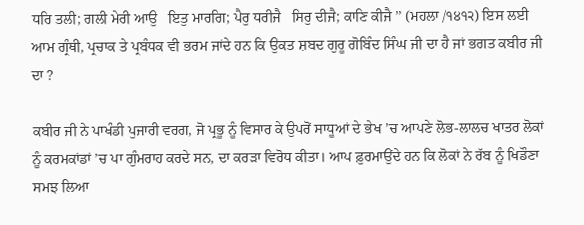ਧਰਿ ਤਲੀ; ਗਲੀ ਮੇਰੀ ਆਉ   ਇਤੁ ਮਾਰਗਿ; ਪੈਰੁ ਧਰੀਜੈ   ਸਿਰੁ ਦੀਜੈ; ਕਾਣਿ ਕੀਜੈ ’’ (ਮਹਲਾ /੧੪੧੨) ਇਸ ਲਈ ਆਮ ਗ੍ਰੰਥੀ, ਪ੍ਰਚਾਕ ਤੇ ਪ੍ਰਬੰਧਕ ਵੀ ਭਰਮ ਜਾਂਦੇ ਹਨ ਕਿ ਉਕਤ ਸ਼ਬਦ ਗੁਰੂ ਗੋਬਿੰਦ ਸਿੰਘ ਜੀ ਦਾ ਹੈ ਜਾਂ ਭਗਤ ਕਬੀਰ ਜੀ ਦਾ ?

ਕਬੀਰ ਜੀ ਨੇ ਪਾਖੰਡੀ ਪੁਜਾਰੀ ਵਰਗ, ਜੋ ਪ੍ਰਭੂ ਨੂੰ ਵਿਸਾਰ ਕੇ ਉਪਰੋਂ ਸਾਧੂਆਂ ਦੇ ਭੇਖ ’ਚ ਆਪਣੇ ਲੋਭ-ਲਾਲਚ ਖਾਤਰ ਲੋਕਾਂ ਨੂੰ ਕਰਮਕਾਂਡਾਂ ’ਚ ਪਾ ਗੁੰਮਰਾਹ ਕਰਦੇ ਸਨ, ਦਾ ਕਰੜਾ ਵਿਰੋਧ ਕੀਤਾ। ਆਪ ਫ਼ੁਰਮਾਉਂਦੇ ਹਨ ਕਿ ਲੋਕਾਂ ਨੇ ਰੱਬ ਨੂੰ ਖਿਡੌਣਾ ਸਮਝ ਲਿਆ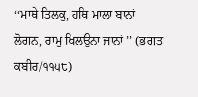‘‘ਮਾਥੇ ਤਿਲਕੁ, ਹਥਿ ਮਾਲਾ ਬਾਨਾਂ   ਲੋਗਨ, ਰਾਮੁ ਖਿਲਉਨਾ ਜਾਨਾਂ ’’ (ਭਗਤ ਕਬੀਰ/੧੧੫੮)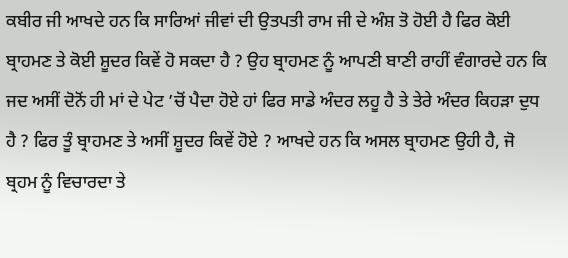ਕਬੀਰ ਜੀ ਆਖਦੇ ਹਨ ਕਿ ਸਾਰਿਆਂ ਜੀਵਾਂ ਦੀ ਉਤਪਤੀ ਰਾਮ ਜੀ ਦੇ ਅੰਸ਼ ਤੋ ਹੋਈ ਹੈ ਫਿਰ ਕੋਈ ਬ੍ਰਾਹਮਣ ਤੇ ਕੋਈ ਸ਼ੂਦਰ ਕਿਵੇਂ ਹੋ ਸਕਦਾ ਹੈ ? ਉਹ ਬ੍ਰਾਹਮਣ ਨੂੰ ਆਪਣੀ ਬਾਣੀ ਰਾਹੀਂ ਵੰਗਾਰਦੇ ਹਨ ਕਿ ਜਦ ਅਸੀਂ ਦੋਨੋਂ ਹੀ ਮਾਂ ਦੇ ਪੇਟ ’ਚੋਂ ਪੈਦਾ ਹੋਏ ਹਾਂ ਫਿਰ ਸਾਡੇ ਅੰਦਰ ਲਹੂ ਹੈ ਤੇ ਤੇਰੇ ਅੰਦਰ ਕਿਹੜਾ ਦੁਧ ਹੈ ? ਫਿਰ ਤੂੰ ਬ੍ਰਾਹਮਣ ਤੇ ਅਸੀਂ ਸ਼ੂਦਰ ਕਿਵੇਂ ਹੋਏ ? ਆਖਦੇ ਹਨ ਕਿ ਅਸਲ ਬ੍ਰਾਹਮਣ ਉਹੀ ਹੈ, ਜੋ ਬ੍ਰਹਮ ਨੂੰ ਵਿਚਾਰਦਾ ਤੇ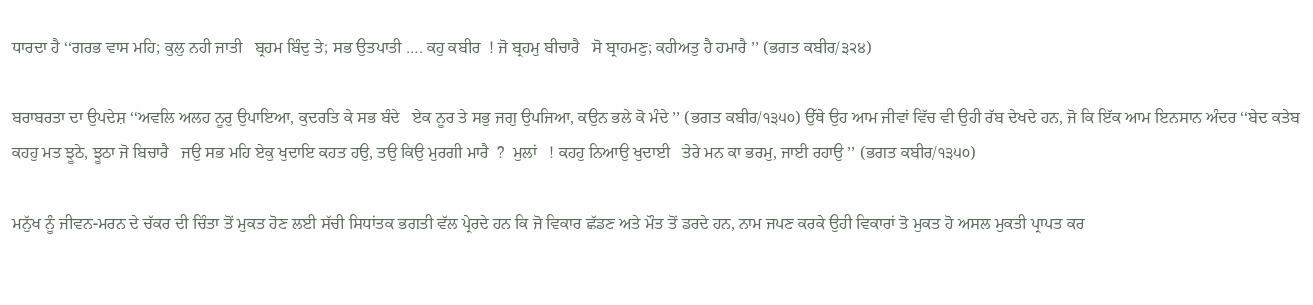ਧਾਰਦਾ ਹੈ ‘‘ਗਰਭ ਵਾਸ ਮਹਿ; ਕੁਲੁ ਨਹੀ ਜਾਤੀ   ਬ੍ਰਹਮ ਬਿੰਦੁ ਤੇ; ਸਭ ਉਤਪਾਤੀ …. ਕਹੁ ਕਬੀਰ  ! ਜੋ ਬ੍ਰਹਮੁ ਬੀਚਾਰੈ   ਸੋ ਬ੍ਰਾਹਮਣੁ; ਕਹੀਅਤੁ ਹੈ ਹਮਾਰੈ ’’ (ਭਗਤ ਕਬੀਰ/੩੨੪)

ਬਰਾਬਰਤਾ ਦਾ ਉਪਦੇਸ਼ ‘‘ਅਵਲਿ ਅਲਹ ਨੂਰੁ ਉਪਾਇਆ, ਕੁਦਰਤਿ ਕੇ ਸਭ ਬੰਦੇ   ਏਕ ਨੂਰ ਤੇ ਸਭੁ ਜਗੁ ਉਪਜਿਆ, ਕਉਨ ਭਲੇ ਕੋ ਮੰਦੇ ’’ (ਭਗਤ ਕਬੀਰ/੧੩੫੦) ਉੱਥੇ ਉਹ ਆਮ ਜੀਵਾਂ ਵਿੱਚ ਵੀ ਉਹੀ ਰੱਬ ਦੇਖਦੇ ਹਨ, ਜੋ ਕਿ ਇੱਕ ਆਮ ਇਨਸਾਨ ਅੰਦਰ ‘‘ਬੇਦ ਕਤੇਬ ਕਹਹੁ ਮਤ ਝੂਠੇ, ਝੂਠਾ ਜੋ ਬਿਚਾਰੈ   ਜਉ ਸਭ ਮਹਿ ਏਕੁ ਖੁਦਾਇ ਕਹਤ ਹਉ, ਤਉ ਕਿਉ ਮੁਰਗੀ ਮਾਰੈ  ?  ਮੁਲਾਂ   ! ਕਹਹੁ ਨਿਆਉ ਖੁਦਾਈ   ਤੇਰੇ ਮਨ ਕਾ ਭਰਮੁ, ਜਾਈ ਰਹਾਉ ’’ (ਭਗਤ ਕਬੀਰ/੧੩੫੦)

ਮਨੁੱਖ ਨੂੰ ਜੀਵਨ-ਮਰਨ ਦੇ ਚੱਕਰ ਦੀ ਚਿੰਤਾ ਤੋਂ ਮੁਕਤ ਹੋਣ ਲਈ ਸੱਚੀ ਸਿਧਾਂਤਕ ਭਗਤੀ ਵੱਲ ਪ੍ਰੇਰਦੇ ਹਨ ਕਿ ਜੋ ਵਿਕਾਰ ਛੱਡਣ ਅਤੇ ਮੌਤ ਤੋਂ ਡਰਦੇ ਹਨ, ਨਾਮ ਜਪਣ ਕਰਕੇ ਉਹੀ ਵਿਕਾਰਾਂ ਤੋ ਮੁਕਤ ਹੋ ਅਸਲ ਮੁਕਤੀ ਪ੍ਰਾਪਤ ਕਰ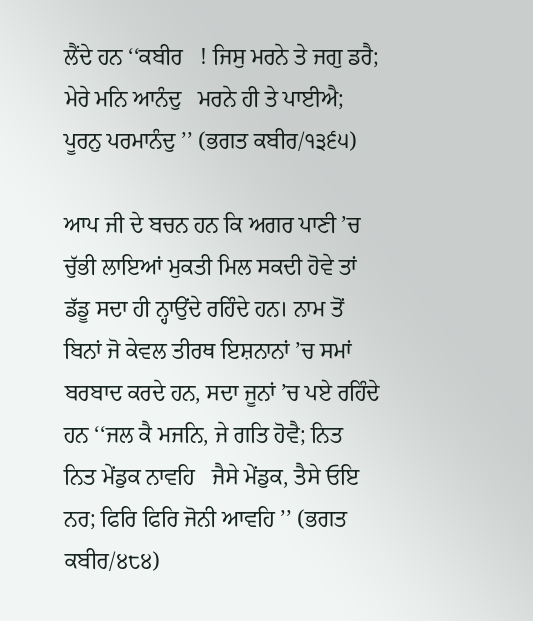ਲੈਂਦੇ ਹਨ ‘‘ਕਬੀਰ   ! ਜਿਸੁ ਮਰਨੇ ਤੇ ਜਗੁ ਡਰੈ; ਮੇਰੇ ਮਨਿ ਆਨੰਦੁ   ਮਰਨੇ ਹੀ ਤੇ ਪਾਈਐ; ਪੂਰਨੁ ਪਰਮਾਨੰਦੁ ’’ (ਭਗਤ ਕਬੀਰ/੧੩੬੫)

ਆਪ ਜੀ ਦੇ ਬਚਨ ਹਨ ਕਿ ਅਗਰ ਪਾਣੀ ’ਚ ਚੁੱਭੀ ਲਾਇਆਂ ਮੁਕਤੀ ਮਿਲ ਸਕਦੀ ਹੋਵੇ ਤਾਂ ਡੱਡੂ ਸਦਾ ਹੀ ਨ੍ਹਾਉਂਦੇ ਰਹਿੰਦੇ ਹਨ। ਨਾਮ ਤੋਂ ਬਿਨਾਂ ਜੋ ਕੇਵਲ ਤੀਰਥ ਇਸ਼ਨਾਨਾਂ ’ਚ ਸਮਾਂ ਬਰਬਾਦ ਕਰਦੇ ਹਨ, ਸਦਾ ਜੂਨਾਂ ’ਚ ਪਏ ਰਹਿੰਦੇ ਹਨ ‘‘ਜਲ ਕੈ ਮਜਨਿ, ਜੇ ਗਤਿ ਹੋਵੈ; ਨਿਤ ਨਿਤ ਮੇਂਡੁਕ ਨਾਵਹਿ   ਜੈਸੇ ਮੇਂਡੁਕ, ਤੈਸੇ ਓਇ ਨਰ; ਫਿਰਿ ਫਿਰਿ ਜੋਨੀ ਆਵਹਿ ’’ (ਭਗਤ ਕਬੀਰ/੪੮੪)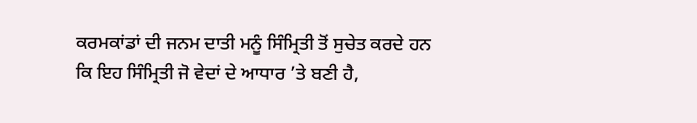ਕਰਮਕਾਂਡਾਂ ਦੀ ਜਨਮ ਦਾਤੀ ਮਨੂੰ ਸਿੰਮ੍ਰਿਤੀ ਤੋਂ ਸੁਚੇਤ ਕਰਦੇ ਹਨ ਕਿ ਇਹ ਸਿੰਮ੍ਰਿਤੀ ਜੋ ਵੇਦਾਂ ਦੇ ਆਧਾਰ ’ਤੇ ਬਣੀ ਹੈ,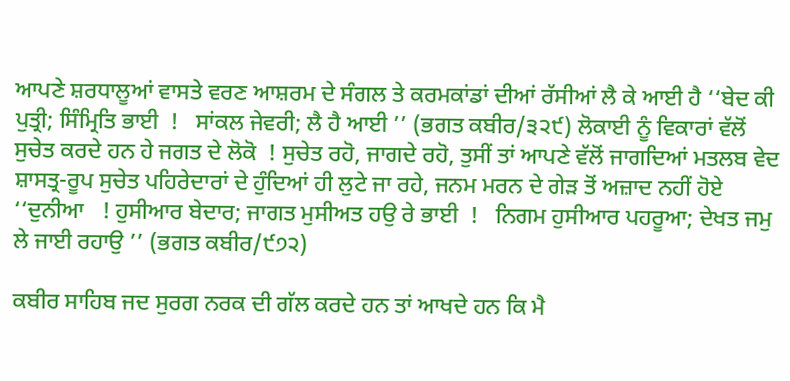ਆਪਣੇ ਸ਼ਰਧਾਲੂਆਂ ਵਾਸਤੇ ਵਰਣ ਆਸ਼ਰਮ ਦੇ ਸੰਗਲ ਤੇ ਕਰਮਕਾਂਡਾਂ ਦੀਆਂ ਰੱਸੀਆਂ ਲੈ ਕੇ ਆਈ ਹੈ ‘‘ਬੇਦ ਕੀ ਪੁਤ੍ਰੀ; ਸਿੰਮ੍ਰਿਤਿ ਭਾਈ  !   ਸਾਂਕਲ ਜੇਵਰੀ; ਲੈ ਹੈ ਆਈ ’’ (ਭਗਤ ਕਬੀਰ/੩੨੯) ਲੋਕਾਈ ਨੂੰ ਵਿਕਾਰਾਂ ਵੱਲੋਂ ਸੁਚੇਤ ਕਰਦੇ ਹਨ ਹੇ ਜਗਤ ਦੇ ਲੋਕੋ  ! ਸੁਚੇਤ ਰਹੋ, ਜਾਗਦੇ ਰਹੋ, ਤੁਸੀਂ ਤਾਂ ਆਪਣੇ ਵੱਲੋਂ ਜਾਗਦਿਆਂ ਮਤਲਬ ਵੇਦ ਸ਼ਾਸਤ੍ਰ-ਰੂਪ ਸੁਚੇਤ ਪਹਿਰੇਦਾਰਾਂ ਦੇ ਹੁੰਦਿਆਂ ਹੀ ਲੁਟੇ ਜਾ ਰਹੇ, ਜਨਮ ਮਰਨ ਦੇ ਗੇੜ ਤੋਂ ਅਜ਼ਾਦ ਨਹੀਂ ਹੋਏ ‘‘ਦੁਨੀਆ   ! ਹੁਸੀਆਰ ਬੇਦਾਰ; ਜਾਗਤ ਮੁਸੀਅਤ ਹਉ ਰੇ ਭਾਈ  !   ਨਿਗਮ ਹੁਸੀਆਰ ਪਹਰੂਆ; ਦੇਖਤ ਜਮੁ ਲੇ ਜਾਈ ਰਹਾਉ ’’ (ਭਗਤ ਕਬੀਰ/੯੭੨)

ਕਬੀਰ ਸਾਹਿਬ ਜਦ ਸੁਰਗ ਨਰਕ ਦੀ ਗੱਲ ਕਰਦੇ ਹਨ ਤਾਂ ਆਖਦੇ ਹਨ ਕਿ ਮੈ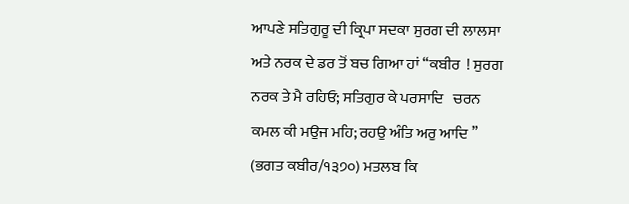ਆਪਣੇ ਸਤਿਗੁਰੂ ਦੀ ਕ੍ਰਿਪਾ ਸਦਕਾ ਸੁਰਗ ਦੀ ਲਾਲਸਾ ਅਤੇ ਨਰਕ ਦੇ ਡਰ ਤੋਂ ਬਚ ਗਿਆ ਹਾਂ ‘‘ਕਬੀਰ  ! ਸੁਰਗ ਨਰਕ ਤੇ ਮੈ ਰਹਿਓ; ਸਤਿਗੁਰ ਕੇ ਪਰਸਾਦਿ   ਚਰਨ ਕਮਲ ਕੀ ਮਉਜ ਮਹਿ; ਰਹਉ ਅੰਤਿ ਅਰੁ ਆਦਿ ’’ (ਭਗਤ ਕਬੀਰ/੧੩੭੦) ਮਤਲਬ ਕਿ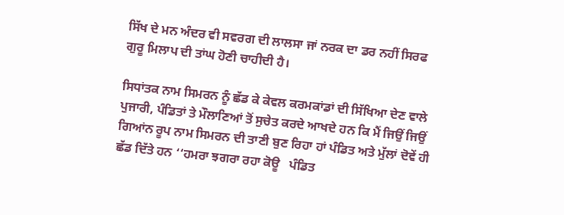ਸਿੱਖ ਦੇ ਮਨ ਅੰਦਰ ਵੀ ਸਵਰਗ ਦੀ ਲਾਲਸਾ ਜਾਂ ਨਰਕ ਦਾ ਡਰ ਨਹੀਂ ਸਿਰਫ ਗੁਰੂ ਮਿਲਾਪ ਦੀ ਤਾਂਘ ਹੋਣੀ ਚਾਹੀਦੀ ਹੈ।

ਸਿਧਾਂਤਕ ਨਾਮ ਸਿਮਰਨ ਨੂੰ ਛੱਡ ਕੇ ਕੇਵਲ ਕਰਮਕਾਂਡਾਂ ਦੀ ਸਿੱਖਿਆ ਦੇਣ ਵਾਲੇ ਪੁਜਾਰੀ, ਪੰਡਿਤਾਂ ਤੇ ਮੌਲਾਣਿਆਂ ਤੋਂ ਸੁਚੇਤ ਕਰਦੇ ਆਖਦੇ ਹਨ ਕਿ ਮੈਂ ਜਿਉਂ ਜਿਉਂ ਗਿਆਂਨ ਰੂਪ ਨਾਮ ਸਿਮਰਨ ਦੀ ਤਾਣੀ ਬੁਣ ਰਿਹਾ ਹਾਂ ਪੰਡਿਤ ਅਤੇ ਮੁੱਲਾਂ ਦੋਵੇਂ ਹੀ ਛੱਡ ਦਿੱਤੇ ਹਨ ‘‘ਹਮਰਾ ਝਗਰਾ ਰਹਾ ਕੋਊ   ਪੰਡਿਤ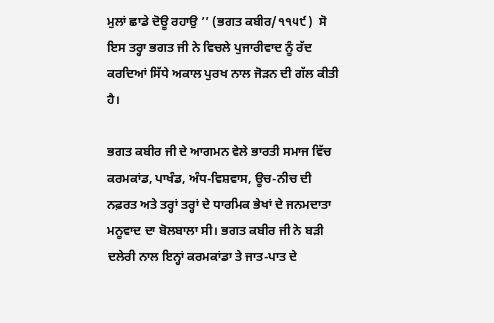ਮੁਲਾਂ ਛਾਡੇ ਦੋਊ ਰਹਾਉ ’’ (ਭਗਤ ਕਬੀਰ/੧੧੫੯)  ਸੋ ਇਸ ਤਰ੍ਹਾ ਭਗਤ ਜੀ ਨੇ ਵਿਚਲੇ ਪੁਜਾਰੀਵਾਦ ਨੂੰ ਰੱਦ ਕਰਦਿਆਂ ਸਿੱਧੇ ਅਕਾਲ ਪੁਰਖ ਨਾਲ ਜੋੜਨ ਦੀ ਗੱਲ ਕੀਤੀ ਹੈ।

ਭਗਤ ਕਬੀਰ ਜੀ ਦੇ ਆਗਮਨ ਵੇਲੇ ਭਾਰਤੀ ਸਮਾਜ ਵਿੱਚ ਕਰਮਕਾਂਡ, ਪਾਖੰਡ, ਅੰਧ-ਵਿਸ਼ਵਾਸ, ਊਚ-ਨੀਚ ਦੀ ਨਫ਼ਰਤ ਅਤੇ ਤਰ੍ਹਾਂ ਤਰ੍ਹਾਂ ਦੇ ਧਾਰਮਿਕ ਭੇਖਾਂ ਦੇ ਜਨਮਦਾਤਾ ਮਨੂਵਾਦ ਦਾ ਬੋਲਬਾਲਾ ਸੀ। ਭਗਤ ਕਬੀਰ ਜੀ ਨੇ ਬੜੀ ਦਲੇਰੀ ਨਾਲ ਇਨ੍ਹਾਂ ਕਰਮਕਾਂਡਾ ਤੇ ਜਾਤ-ਪਾਤ ਦੇ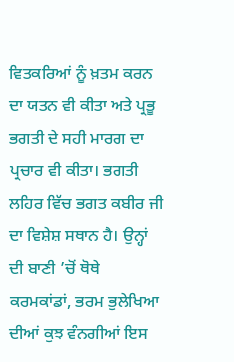ਵਿਤਕਰਿਆਂ ਨੂੰ ਖ਼ਤਮ ਕਰਨ ਦਾ ਯਤਨ ਵੀ ਕੀਤਾ ਅਤੇ ਪ੍ਰਭੂ ਭਗਤੀ ਦੇ ਸਹੀ ਮਾਰਗ ਦਾ ਪ੍ਰਚਾਰ ਵੀ ਕੀਤਾ। ਭਗਤੀ ਲਹਿਰ ਵਿੱਚ ਭਗਤ ਕਬੀਰ ਜੀ ਦਾ ਵਿਸ਼ੇਸ਼ ਸਥਾਨ ਹੈ। ਉਨ੍ਹਾਂ ਦੀ ਬਾਣੀ ’ਚੋਂ ਥੋਥੇ ਕਰਮਕਾਂਡਾਂ, ਭਰਮ ਭੁਲੇਖਿਆ ਦੀਆਂ ਕੁਝ ਵੰਨਗੀਆਂ ਇਸ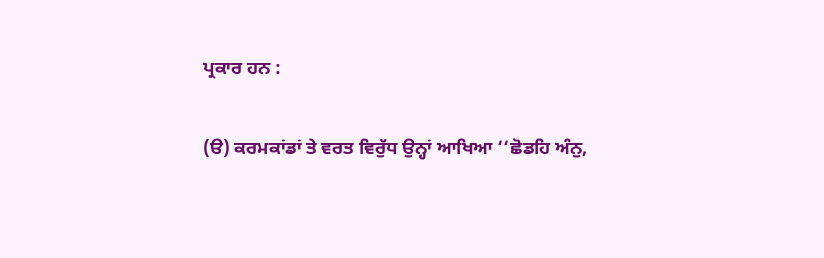ਪ੍ਰਕਾਰ ਹਨ :

(ੳ) ਕਰਮਕਾਂਡਾਂ ਤੇ ਵਰਤ ਵਿਰੁੱਧ ਉਨ੍ਹਾਂ ਆਖਿਆ ‘‘ਛੋਡਹਿ ਅੰਨੁ,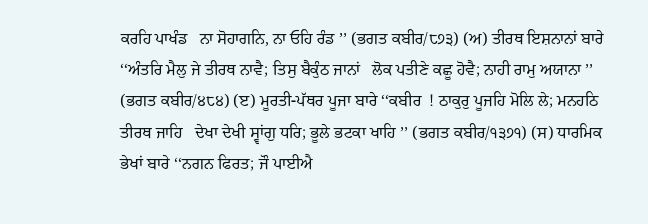ਕਰਹਿ ਪਾਖੰਡ   ਨਾ ਸੋਹਾਗਨਿ, ਨਾ ਓਹਿ ਰੰਡ ’’ (ਭਗਤ ਕਬੀਰ/੮੭੩) (ਅ) ਤੀਰਥ ਇਸ਼ਨਾਨਾਂ ਬਾਰੇ ‘‘ਅੰਤਰਿ ਮੈਲੁ ਜੇ ਤੀਰਥ ਨਾਵੈ; ਤਿਸੁ ਬੈਕੁੰਠ ਜਾਨਾਂ   ਲੋਕ ਪਤੀਣੇ ਕਛੂ ਹੋਵੈ; ਨਾਹੀ ਰਾਮੁ ਅਯਾਨਾ ’’ (ਭਗਤ ਕਬੀਰ/੪੮੪) (ੲ) ਮੂਰਤੀ-ਪੱਥਰ ਪੂਜਾ ਬਾਰੇ ‘‘ਕਬੀਰ  ! ਠਾਕੁਰੁ ਪੂਜਹਿ ਮੋਲਿ ਲੇ; ਮਨਹਠਿ ਤੀਰਥ ਜਾਹਿ   ਦੇਖਾ ਦੇਖੀ ਸ੍ਵਾਂਗੁ ਧਰਿ; ਭੂਲੇ ਭਟਕਾ ਖਾਹਿ ’’ (ਭਗਤ ਕਬੀਰ/੧੩੭੧) (ਸ) ਧਾਰਮਿਕ ਭੇਖਾਂ ਬਾਰੇ ‘‘ਨਗਨ ਫਿਰਤ; ਜੌ ਪਾਈਐ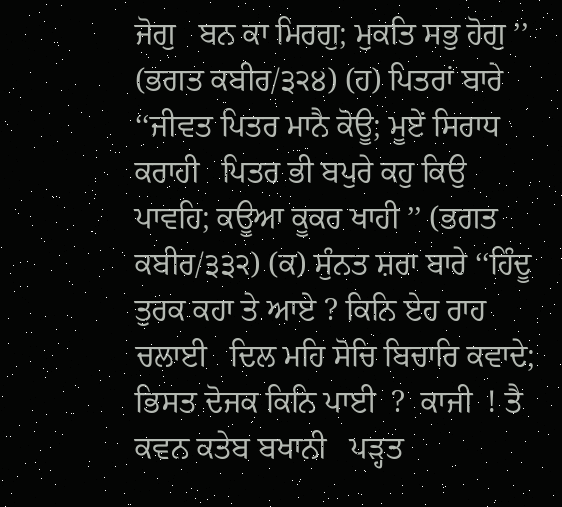ਜੋਗੁ   ਬਨ ਕਾ ਮਿਰਗੁ; ਮੁਕਤਿ ਸਭੁ ਹੋਗੁ ’’ (ਭਗਤ ਕਬੀਰ/੩੨੪) (ਹ) ਪਿਤਰਾਂ ਬਾਰੇ ‘‘ਜੀਵਤ ਪਿਤਰ ਮਾਨੈ ਕੋਊ; ਮੂਏਂ ਸਿਰਾਧ ਕਰਾਹੀ   ਪਿਤਰ ਭੀ ਬਪੁਰੇ ਕਹੁ ਕਿਉ ਪਾਵਹਿ; ਕਊਆ ਕੂਕਰ ਖਾਹੀ ’’ (ਭਗਤ ਕਬੀਰ/੩੩੨) (ਕ) ਸੁੰਨਤ ਸ਼ਰਾ ਬਾਰੇ ‘‘ਹਿੰਦੂ ਤੁਰਕ ਕਹਾ ਤੇ ਆਏ ? ਕਿਨਿ ਏਹ ਰਾਹ ਚਲਾਈ   ਦਿਲ ਮਹਿ ਸੋਚਿ ਬਿਚਾਰਿ ਕਵਾਦੇ; ਭਿਸਤ ਦੋਜਕ ਕਿਨਿ ਪਾਈ  ?  ਕਾਜੀ  ! ਤੈ ਕਵਨ ਕਤੇਬ ਬਖਾਨੀ   ਪੜ੍ਹਤ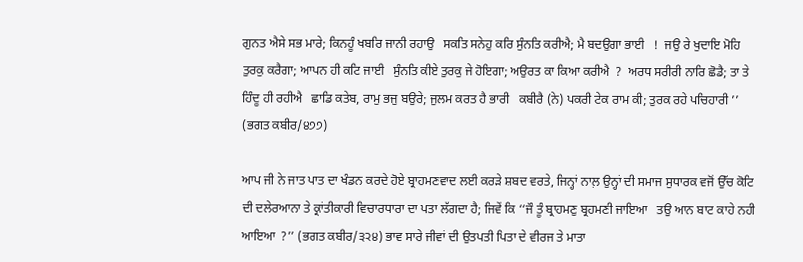ਗੁਨਤ ਐਸੇ ਸਭ ਮਾਰੇ; ਕਿਨਹੂੰ ਖਬਰਿ ਜਾਨੀ ਰਹਾਉ   ਸਕਤਿ ਸਨੇਹੁ ਕਰਿ ਸੁੰਨਤਿ ਕਰੀਐ; ਮੈ ਬਦਉਗਾ ਭਾਈ   !  ਜਉ ਰੇ ਖੁਦਾਇ ਮੋਹਿ ਤੁਰਕੁ ਕਰੈਗਾ; ਆਪਨ ਹੀ ਕਟਿ ਜਾਈ   ਸੁੰਨਤਿ ਕੀਏ ਤੁਰਕੁ ਜੇ ਹੋਇਗਾ; ਅਉਰਤ ਕਾ ਕਿਆ ਕਰੀਐ  ?  ਅਰਧ ਸਰੀਰੀ ਨਾਰਿ ਛੋਡੈ; ਤਾ ਤੇ ਹਿੰਦੂ ਹੀ ਰਹੀਐ   ਛਾਡਿ ਕਤੇਬ, ਰਾਮੁ ਭਜੁ ਬਉਰੇ; ਜੁਲਮ ਕਰਤ ਹੈ ਭਾਰੀ   ਕਬੀਰੈ (ਨੇ) ਪਕਰੀ ਟੇਕ ਰਾਮ ਕੀ; ਤੁਰਕ ਰਹੇ ਪਚਿਹਾਰੀ ’’ (ਭਗਤ ਕਬੀਰ/੪੭੭)

ਆਪ ਜੀ ਨੇ ਜਾਤ ਪਾਤ ਦਾ ਖੰਡਨ ਕਰਦੇ ਹੋਏ ਬ੍ਰਾਹਮਣਵਾਦ ਲਈ ਕਰੜੇ ਸ਼ਬਦ ਵਰਤੇ, ਜਿਨ੍ਹਾਂ ਨਾਲ਼ ਉਨ੍ਹਾਂ ਦੀ ਸਮਾਜ ਸੁਧਾਰਕ ਵਜੋਂ ਉੱਚ ਕੋਟਿ ਦੀ ਦਲੇਰਆਨਾ ਤੇ ਕ੍ਰਾਂਤੀਕਾਰੀ ਵਿਚਾਰਧਾਰਾ ਦਾ ਪਤਾ ਲੱਗਦਾ ਹੈ; ਜਿਵੇਂ ਕਿ ‘‘ਜੌ ਤੂੰ ਬ੍ਰਾਹਮਣੁ ਬ੍ਰਹਮਣੀ ਜਾਇਆ   ਤਉ ਆਨ ਬਾਟ ਕਾਹੇ ਨਹੀ ਆਇਆ  ?’’ (ਭਗਤ ਕਬੀਰ/੩੨੪) ਭਾਵ ਸਾਰੇ ਜੀਵਾਂ ਦੀ ਉਤਪਤੀ ਪਿਤਾ ਦੇ ਵੀਰਜ ਤੇ ਮਾਤਾ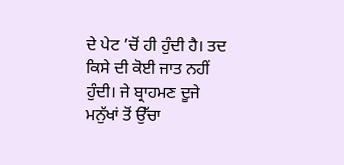ਦੇ ਪੇਟ ’ਚੋਂ ਹੀ ਹੁੰਦੀ ਹੈ। ਤਦ ਕਿਸੇ ਦੀ ਕੋਈ ਜਾਤ ਨਹੀਂ ਹੁੰਦੀ। ਜੇ ਬ੍ਰਾਹਮਣ ਦੂਜੇ ਮਨੁੱਖਾਂ ਤੋਂ ਉੱਚਾ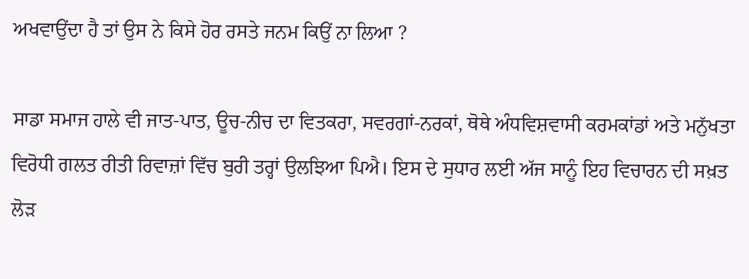ਅਖਵਾਉਂਦਾ ਹੈ ਤਾਂ ਉਸ ਨੇ ਕਿਸੇ ਹੋਰ ਰਸਤੇ ਜਨਮ ਕਿਉਂ ਨਾ ਲਿਆ ?

ਸਾਡਾ ਸਮਾਜ ਹਾਲੇ ਵੀ ਜਾਤ-ਪਾਤ, ਊਚ-ਨੀਚ ਦਾ ਵਿਤਕਰਾ, ਸਵਰਗਾਂ-ਨਰਕਾਂ, ਥੋਥੇ ਅੰਧਵਿਸ਼ਵਾਸੀ ਕਰਮਕਾਂਡਾਂ ਅਤੇ ਮਨੁੱਖਤਾ ਵਿਰੋਧੀ ਗਲਤ ਰੀਤੀ ਰਿਵਾਜ਼ਾਂ ਵਿੱਚ ਬੁਰੀ ਤਰ੍ਹਾਂ ਉਲਝਿਆ ਪਿਐ। ਇਸ ਦੇ ਸੁਧਾਰ ਲਈ ਅੱਜ ਸਾਨੂੰ ਇਹ ਵਿਚਾਰਨ ਦੀ ਸਖ਼ਤ ਲੋੜ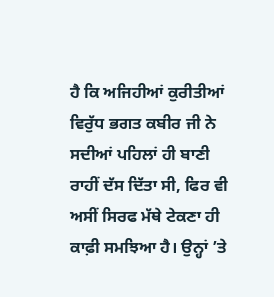ਹੈ ਕਿ ਅਜਿਹੀਆਂ ਕੁਰੀਤੀਆਂ ਵਿਰੁੱਧ ਭਗਤ ਕਬੀਰ ਜੀ ਨੇ ਸਦੀਆਂ ਪਹਿਲਾਂ ਹੀ ਬਾਣੀ ਰਾਹੀਂ ਦੱਸ ਦਿੱਤਾ ਸੀ, ਫਿਰ ਵੀ ਅਸੀਂ ਸਿਰਫ ਮੱਥੇ ਟੇਕਣਾ ਹੀ ਕਾਫ਼ੀ ਸਮਝਿਆ ਹੈ। ਉਨ੍ਹਾਂ ’ਤੇ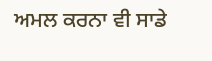ਅਮਲ ਕਰਨਾ ਵੀ ਸਾਡੇ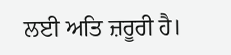ਲਈ ਅਤਿ ਜ਼ਰੂਰੀ ਹੈ।